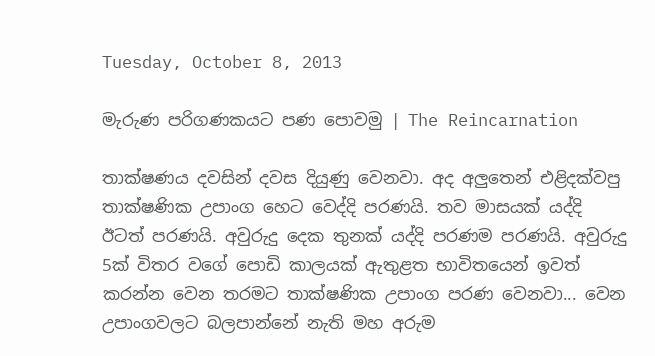Tuesday, October 8, 2013

මැරුණ පරිගණකයට පණ පොවමු | The Reincarnation

තාක්ෂණය දවසින් දවස දියුණු වෙනවා. අද අලුතෙන් එළිදක්වපු තාක්ෂණික උපාංග හෙට වෙද්දි පරණයි. තව මාසයක් යද්දි ඊටත් පරණයි. අවුරුදු දෙක තුනක් යද්දි පරණම පරණයි. අවුරුදු 5ක් විතර වගේ පොඩි කාලයක් ඇතුළත භාවිතයෙන් ඉවත් කරන්න වෙන තරමට තාක්ෂණික උපාංග පරණ වෙනවා... වෙන උපාංගවලට බලපාන්නේ නැති මහ අරුම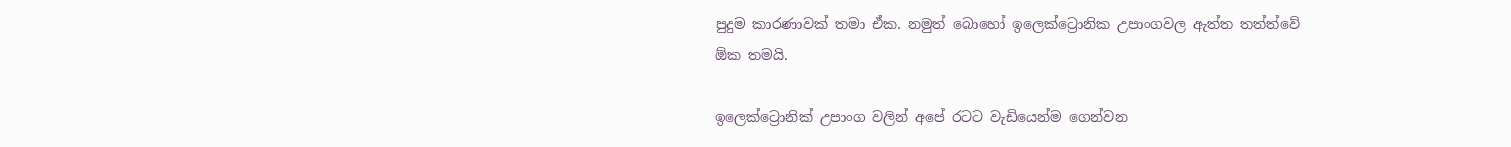පුදුම කාරණාවක් තමා ඒක. නමුත් බොහෝ ඉලෙක්ට්‍රොනික උපාංගවල ඇත්ත තත්ත්වේ ඕක තමයි.

ඉලෙක්ට්‍රොනික් උපාංග වලින් අපේ රටට වැඩියෙන්ම ගෙන්වන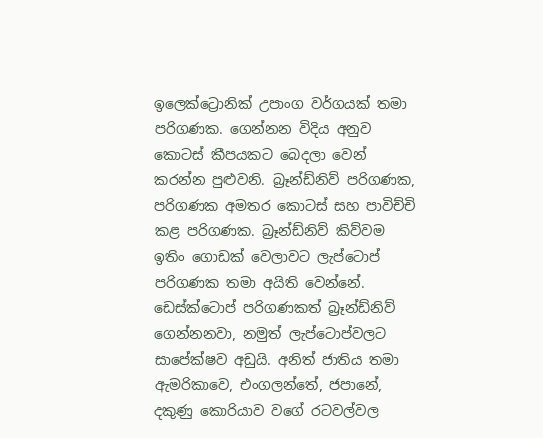ඉලෙක්ට්‍රොනික් උපාංග වර්ගයක් තමා පරිගණක. ගෙන්නන විදිය අනුව කොටස් කීපයකට බෙදලා වෙන් කරන්න පුළුවනි. බ්‍රෑන්ඩ්නිව් පරිගණක, පරිගණක අමතර කොටස් සහ පාවිච්චි කළ පරිගණක. බ්‍රෑන්ඩ්නිව් කිව්වම ඉතිං ගොඩක් වෙලාවට ලැප්ටොප් පරිගණක තමා අයිති වෙන්නේ. ඩෙස්ක්ටොප් පරිගණකත් බ්‍රෑන්ඩ්නිව් ගෙන්නනවා, නමුත් ලැප්ටොප්වලට සාපේක්ෂව අඩුයි. අනිත් ජාතිය තමා ඇමරිකාවෙ, එංගලන්තේ, ජපානේ, දකුණු කොරියාව වගේ රටවල්වල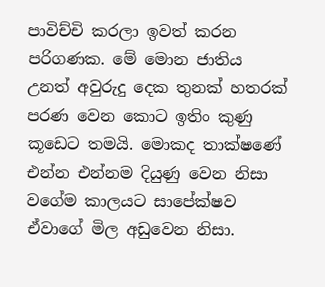පාවිච්චි කරලා ඉවත් කරන පරිගණක. මේ මොන ජාතිය උනත් අවුරුදු දෙක තුනක් හතරක් පරණ වෙන කොට ඉතිං කුණු කූඩෙට තමයි. මොකද තාක්ෂණේ එන්න එන්නම දියුණු වෙන නිසා වගේම කාලයට සාපේක්ෂව ඒවාගේ මිල අඩුවෙන නිසා.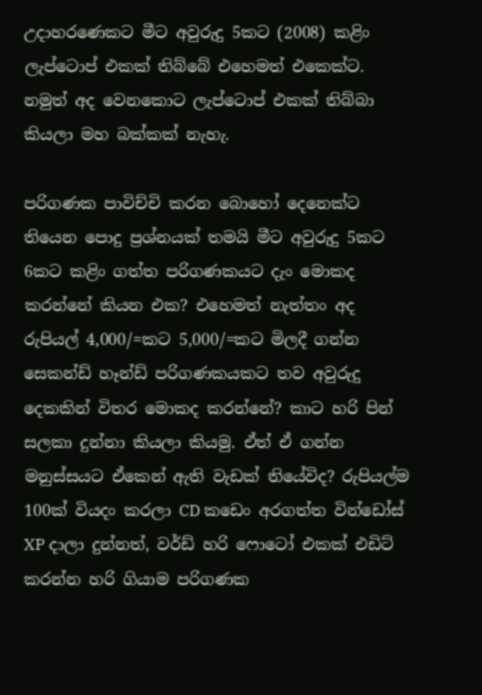උදාහරණෙකට මීට අවුරුදු 5කට (2008) කළිං ලැප්ටොප් එකක් තිබ්බේ එහෙමත් එකෙක්ට. නමුත් අද වෙනකොට ලැප්ටොප් එකක් තිබ්බා කියලා මහ බක්කක් නැහැ.

පරිගණක පාවිච්චි කරන බොහෝ දෙනෙක්ට තියෙන පොදු ප්‍රශ්නයක් තමයි මීට අවුරුදු 5කට 6කට කළිං ගත්ත පරිගණකයට දැං මොකද කරන්නේ කියන එක? එහෙමත් නැත්තං අද රුපියල් 4,000/=කට 5,000/=කට මිලදී ගන්න සෙකන්ඩ් හෑන්ඩ් පරිගණකයකට තව අවුරුදු දෙකකින් විතර මොකද කරන්නේ? කාට හරි පින් සලකා දුන්නා කියලා කියමු. ඒත් ඒ ගන්න මනුස්සයට ඒකෙන් ඇති වැඩක් තියේවිද? රුපියල්ම 100ක් වියදං කරලා CD කඩෙං අරගත්ත වින්ඩෝස් XP දාලා දුන්නත්, වර්ඩ් හරි ෆොටෝ එකක් එඩිට් කරන්න හරි ගියාම පරිගණක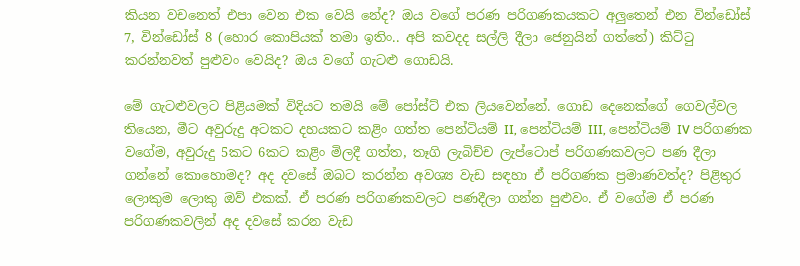කියන වචනෙත් එපා වෙන එක වෙයි නේද? ඔය වගේ පරණ පරිගණකයකට අලුතෙන් එන වින්ඩෝස් 7, වින්ඩෝස් 8 (හොර කොපියක් තමා ඉතිං.. අපි කවදද සල්ලි දීලා ජෙනුයින් ගත්තේ) කිට්ටු කරන්නවත් පුළුවං වෙයිද? ඔය වගේ ගැටළු ගොඩයි.

මේ ගැටළුවලට පිළියමක් විදියට තමයි මේ පෝස්ට් එක ලියවෙන්නේ. ගොඩ දෙනෙක්ගේ ගෙවල්වල තියෙන, මීට අවුරුදු අටකට දහයකට කළිං ගත්ත පෙන්ටියම් II, පෙන්ටියම් III, පෙන්ටියම් IV පරිගණක වගේම, අවුරුදු 5කට 6කට කළිං මිලදී ගත්ත, තෑගි ලැබිච්ච ලැප්ටොප් පරිගණකවලට පණ දීලා ගන්නේ කොහොමද? අද දවසේ ඔබට කරන්න අවශ්‍ය වැඩ සඳහා ඒ පරිගණක ප්‍රමාණවත්ද? පිළිතුර ලොකුම ලොකු ඔව් එකක්. ඒ පරණ පරිගණකවලට පණදීලා ගන්න පුළුවං. ඒ වගේම ඒ පරණ පරිගණකවලින් අද දවසේ කරන වැඩ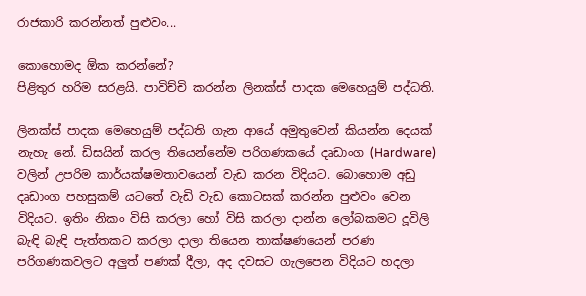රාජකාරි කරන්නත් පුළුවං...

කොහොමද ඕක කරන්නේ?
පිළිතුර හරිම සරළයි. පාවිච්චි කරන්න ලිනක්ස් පාදක මෙහෙයුම් පද්ධති.

ලිනක්ස් පාදක මෙහෙයුම් පද්ධති ගැන ආයේ අමුතුවෙන් කියන්න දෙයක් නැහැ නේ. ඩිසයින් කරල තියෙන්නේම පරිගණකයේ දෘඩාංග (Hardware) වලින් උපරිම කාර්යක්ෂමතාවයෙන් වැඩ කරන විදියට. බොහොම අඩු දෘඩාංග පහසුකම් යටතේ වැඩි වැඩ කොටසක් කරන්න පුළුවං වෙන විදියට. ඉතිං නිකං විසි කරලා හෝ විසි කරලා දාන්න ලෝබකමට දූවිලි බැඳි බැඳි පැත්තකට කරලා දාලා තියෙන තාක්ෂණයෙන් පරණ පරිගණකවලට අලුත් පණක් දීලා, අද දවසට ගැලපෙන විදියට හදලා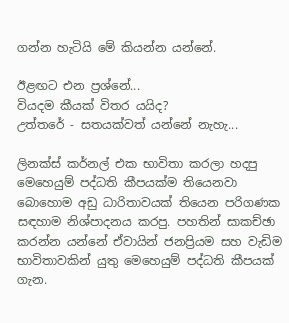ගන්න හැටියි මේ කියන්න යන්නේ.

ඊළඟට එන ප්‍රශ්නේ...
වියදම කීයක් විතර යයිද?
උත්තරේ - සතයක්වත් යන්නේ නැහැ...

ලිනක්ස් කර්නල් එක භාවිතා කරලා හදපු මෙහෙයුම් පද්ධති කීපයක්ම තියෙනවා බොහොම අඩු ධාරිතාවයක් තියෙන පරිගණක සඳහාම නිශ්පාදනය කරපු. පහතින් සාකච්ඡා කරන්න යන්නේ ඒවායින් ජනප්‍රියම සහ වැඩිම භාවිතාවකින් යුතු මෙහෙයුම් පද්ධති කීපයක් ගැන.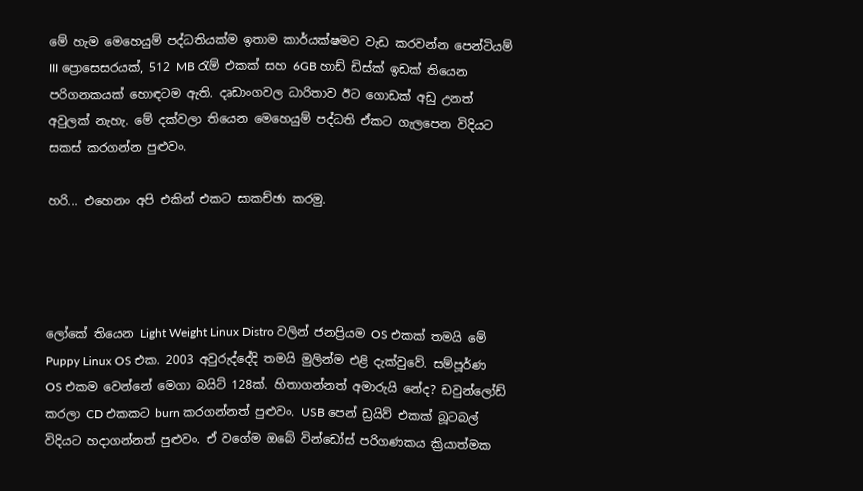මේ හැම මෙහෙයුම් පද්ධතියක්ම ඉතාම කාර්යක්ෂමව වැඩ කරවන්න පෙන්ටියම් III ප්‍රොසෙසරයක්, 512 MB රැම් එකක් සහ 6GB හාඩ් ඩිස්ක් ඉඩක් තියෙන පරිගනකයක් හොඳටම ඇති. දෘඩාංගවල ධාරිතාව ඊට ගොඩක් අඩු උනත් අවුලක් නැහැ. මේ දක්වලා තියෙන මෙහෙයුම් පද්ධති ඒකට ගැලපෙන විදියට සකස් කරගන්න පුළුවං.

හරි... එහෙනං අපි එකින් එකට සාකච්ඡා කරමු.




ලෝකේ තියෙන Light Weight Linux Distro වලින් ජනප්‍රියම OS එකක් තමයි මේ Puppy Linux OS එක. 2003 අවුරුද්දේදි තමයි මුලින්ම එළි දැක්වුවේ. සම්පූර්ණ OS එකම වෙන්නේ මෙගා බයිට් 128ක්. හිතාගන්නත් අමාරුයි නේද? ඩවුන්ලෝඩ් කරලා CD එකකට burn කරගන්නත් පුළුවං. USB පෙන් ඩ්‍රයිව් එකක් බූටබල් විදියට හදාගන්නත් පුළුවං. ඒ වගේම ඔබේ වින්ඩෝස් පරිගණකය ක්‍රියාත්මක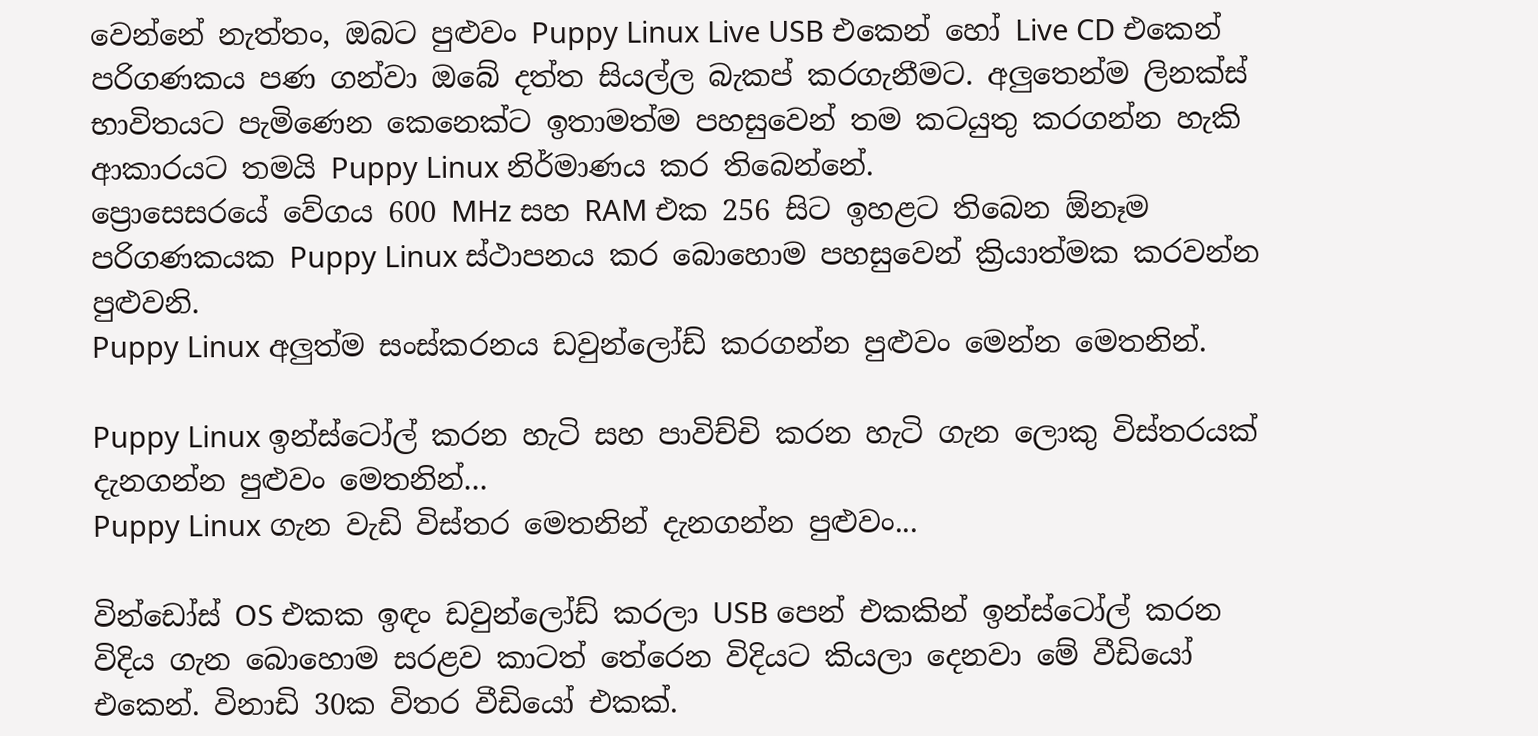වෙන්නේ නැත්තං, ඔබට පුළුවං Puppy Linux Live USB එකෙන් හෝ Live CD එකෙන් පරිගණකය පණ ගන්වා ඔබේ දත්ත සියල්ල බැකප් කරගැනීමට. අලුතෙන්ම ලිනක්ස් භාවිතයට පැමිණෙන කෙනෙක්ට ඉතාමත්ම පහසුවෙන් තම කටයුතු කරගන්න හැකි ආකාරයට තමයි Puppy Linux නිර්මාණය කර තිබෙන්නේ.
ප්‍රොසෙසරයේ වේගය 600 MHz සහ RAM එක 256 සිට ඉහළට තිබෙන ඕනෑම පරිගණකයක Puppy Linux ස්ථාපනය කර බොහොම පහසුවෙන් ක්‍රියාත්මක කරවන්න පුළුවනි.
Puppy Linux අලුත්ම සංස්කරනය ඩවුන්ලෝඩ් කරගන්න පුළුවං මෙන්න මෙතනින්.

Puppy Linux ඉන්ස්ටෝල් කරන හැටි සහ පාවිච්චි කරන හැටි ගැන ලොකු විස්තරයක් දැනගන්න පුළුවං මෙතනින්...
Puppy Linux ගැන වැඩි විස්තර මෙතනින් දැනගන්න පුළුවං...

වින්ඩෝස් OS එකක ඉඳං ඩවුන්ලෝඩ් කරලා USB පෙන් එකකින් ඉන්ස්ටෝල් කරන විදිය ගැන බොහොම සරළව කාටත් තේරෙන විදියට කියලා දෙනවා මේ වීඩියෝ එකෙන්. විනාඩි 30ක විතර වීඩියෝ එකක්.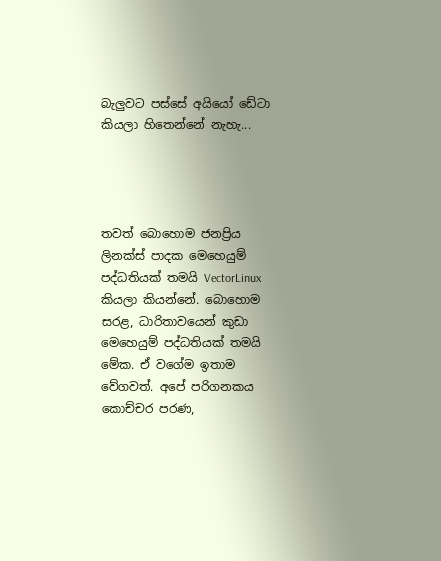බැලුවට පස්සේ අයියෝ ඩේටා කියලා හිතෙන්නේ නැහැ...




තවත් බොහොම ජනප්‍රිය ලිනක්ස් පාදක මෙහෙයුම් පද්ධතියක් තමයි VectorLinux කියලා කියන්නේ. බොහොම සරළ, ධාරිතාවයෙන් කුඩා මෙහෙයුම් පද්ධතියක් තමයි මේක. ඒ වගේම ඉතාම වේගවත්. අපේ පරිගනකය කොච්චර පරණ,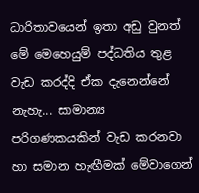ධාරිතාවයෙන් ඉතා අඩු වුනත් මේ මෙහෙයුම් පද්ධතිය තුළ වැඩ කරද්දි ඒක දැනෙන්නේ නැහැ... සාමාන්‍ය පරිගණකයකින් වැඩ කරනවා හා සමාන හැඟීමක් මේවාගෙන්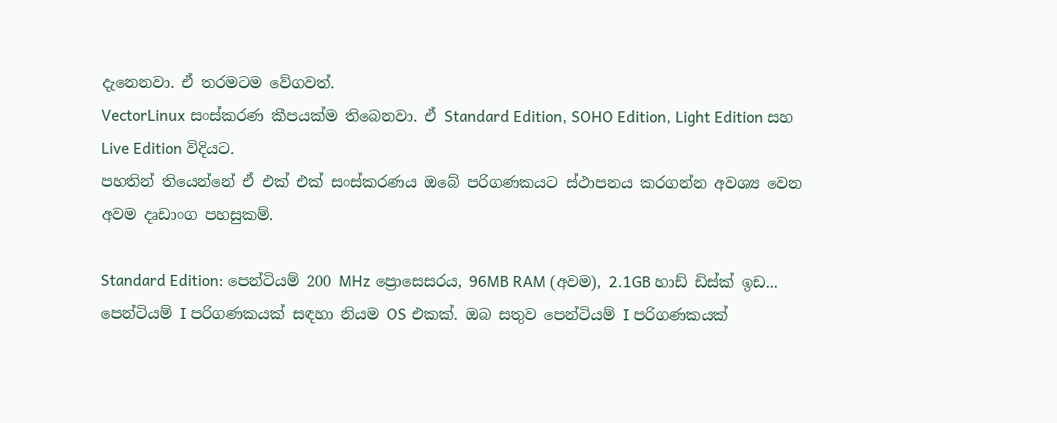දැනෙනවා. ඒ තරමටම වේගවත්.
VectorLinux සංස්කරණ කීපයක්ම තිබෙනවා. ඒ Standard Edition, SOHO Edition, Light Edition සහ Live Edition විදියට.
පහතින් තියෙන්නේ ඒ එක් එක් සංස්කරණය ඔබේ පරිගණකයට ස්ථාපනය කරගන්න අවශ්‍ය වෙන අවම දෘඩාංග පහසුකම්.

Standard Edition: පෙන්ටියම් 200 MHz ප්‍රොසෙසරය, 96MB RAM (අවම), 2.1GB හාඩ් ඩිස්ක් ඉඩ... පෙන්ටියම් I පරිගණකයක් සඳහා නියම OS එකක්. ඔබ සතුව පෙන්ටියම් I පරිගණකයක්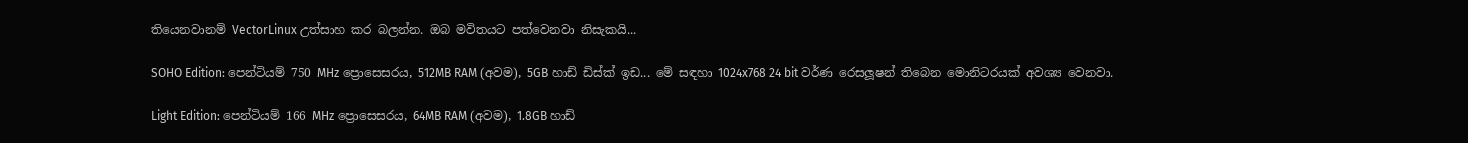තියෙනවානම් VectorLinux උත්සාහ කර බලන්න. ඔබ මවිතයට පත්වෙනවා නිසැකයි...

SOHO Edition: පෙන්ටියම් 750 MHz ප්‍රොසෙසරය, 512MB RAM (අවම), 5GB හාඩ් ඩිස්ක් ඉඩ... මේ සඳහා 1024x768 24 bit වර්ණ රෙසලූෂන් තිබෙන මොනිටරයක් අවශ්‍ය වෙනවා.

Light Edition: පෙන්ටියම් 166 MHz ප්‍රොසෙසරය, 64MB RAM (අවම), 1.8GB හාඩ්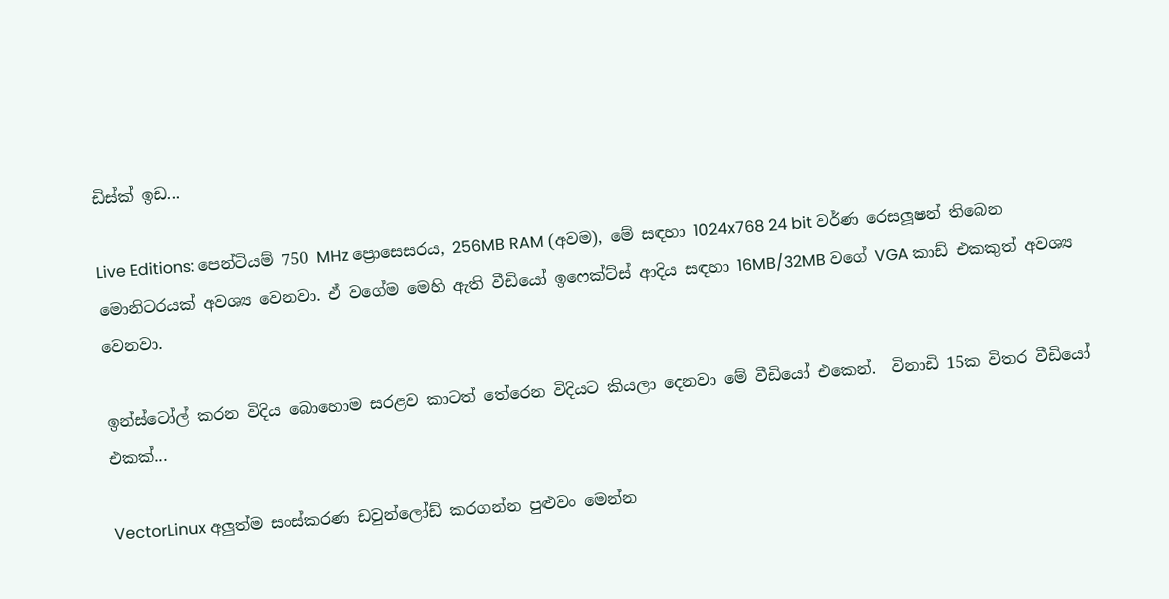ඩිස්ක් ඉඩ...

Live Editions: පෙන්ටියම් 750 MHz ප්‍රොසෙසරය, 256MB RAM (අවම), මේ සඳහා 1024x768 24 bit වර්ණ රෙසලූෂන් තිබෙන මොනිටරයක් අවශ්‍ය වෙනවා. ඒ වගේම මෙහි ඇති වීඩියෝ ඉෆෙක්ට්ස් ආදිය සඳහා 16MB/32MB වගේ VGA කාඩ් එකකුත් අවශ්‍ය වෙනවා.

ඉන්ස්ටෝල් කරන විදිය බොහොම සරළව කාටත් තේරෙන විදියට කියලා දෙනවා මේ වීඩියෝ එකෙන්.  විනාඩි 15ක විතර වීඩියෝ එකක්...

VectorLinux අලුත්ම සංස්කරණ ඩවුන්ලෝඩ් කරගන්න පුළුවං මෙන්න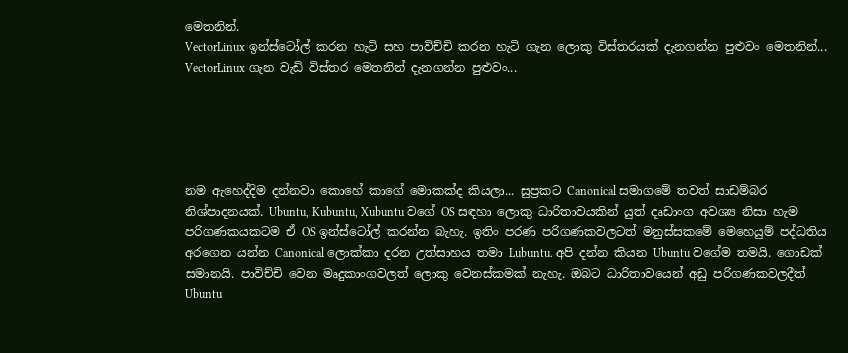මෙතනින්.
VectorLinux ඉන්ස්ටෝල් කරන හැටි සහ පාවිච්චි කරන හැටි ගැන ලොකු විස්තරයක් දැනගන්න පුළුවං මෙතනින්...
VectorLinux ගැන වැඩි විස්තර මෙතනින් දැනගන්න පුළුවං...





නම ඇහෙද්දිම දන්නවා කොහේ කාගේ මොකක්ද කියලා... සුප්‍රකට Canonical සමාගමේ තවත් සාඩම්බර නිශ්පාදනයක්. Ubuntu, Kubuntu, Xubuntu වගේ OS සඳහා ලොකු ධාරිතාවයකින් යුත් දෘඩාංග අවශ්‍ය නිසා හැම පරිගණකයකටම ඒ OS ඉන්ස්ටෝල් කරන්න බැහැ. ඉතිං පරණ පරිගණකවලටත් මනුස්සකමේ මෙහෙයුම් පද්ධතිය අරගෙන යන්න Canonical ලොක්කා දරන උත්සාහය තමා Lubuntu. අපි දන්න කියන Ubuntu වගේම තමයි. ගොඩක් සමානයි. පාවිච්චි වෙන මෘදුකාංගවලත් ලොකු වෙනස්කමක් නැහැ. ඔබට ධාරිතාවයෙන් අඩු පරිගණකවලදීත් Ubuntu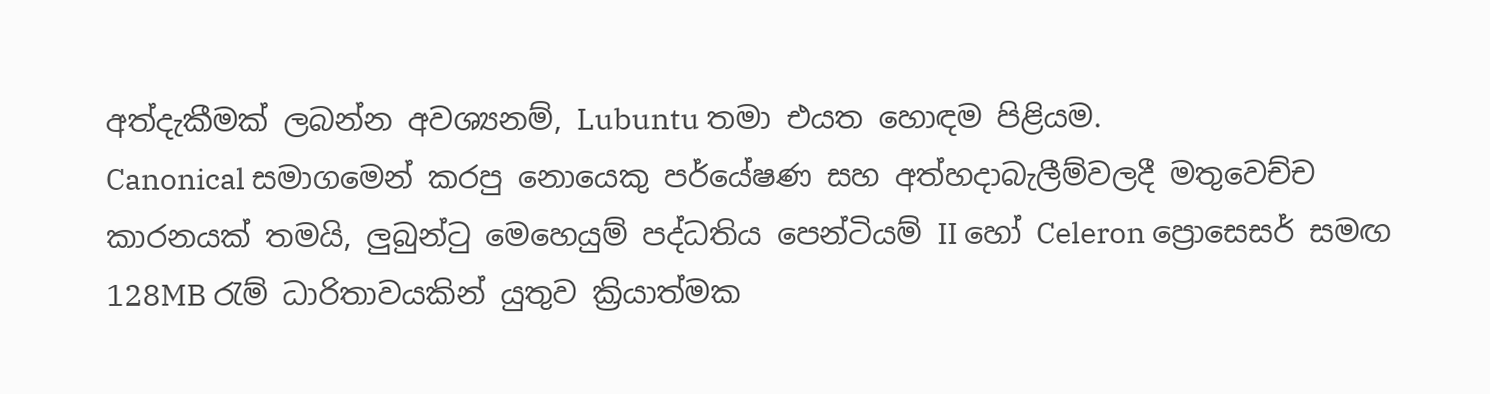අත්දැකීමක් ලබන්න අවශ්‍යනම්, Lubuntu තමා එයත හොඳම පිළියම.
Canonical සමාගමෙන් කරපු නොයෙකු පර්යේෂණ සහ අත්හදාබැලීම්වලදී මතුවෙච්ච කාරනයක් තමයි, ලුබුන්ටු මෙහෙයුම් පද්ධතිය පෙන්ටියම් II හෝ Celeron ප්‍රොසෙසර් සමඟ 128MB රැම් ධාරිතාවයකින් යුතුව ක්‍රියාත්මක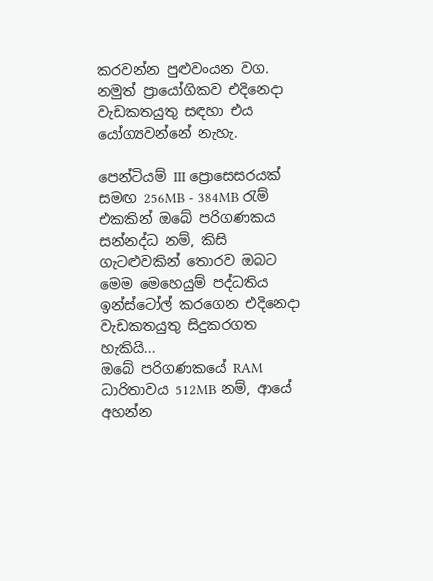කරවන්න පුළුවංයන වග. නමුත් ප්‍රායෝගිකව එදිනෙදා වැඩකතයුතු සඳහා එය යෝග්‍යවන්නේ නැහැ.

පෙන්ටියම් III ප්‍රොසෙසරයක් සමඟ 256MB - 384MB රැම් එකකින් ඔබේ පරිගණකය සන්නද්ධ නම්, කිසි ගැටළුවකින් තොරව ඔබට මෙම මෙහෙයුම් පද්ධතිය ඉන්ස්ටෝල් කරගෙන එදිනෙදා වැඩකතයුතු සිදුකරගත හැකියි...
ඔබේ පරිගණකයේ RAM ධාරිතාවය 512MB නම්, ආයේ අහන්න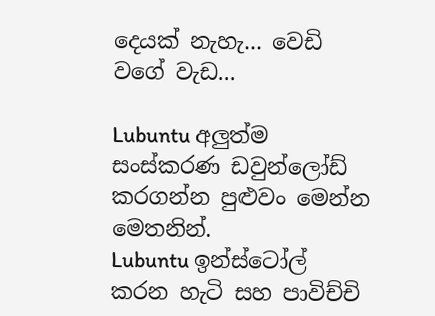දෙයක් නැහැ... වෙඩි වගේ වැඩ...

Lubuntu අලුත්ම සංස්කරණ ඩවුන්ලෝඩ් කරගන්න පුළුවං මෙන්න මෙතනින්.
Lubuntu ඉන්ස්ටෝල් කරන හැටි සහ පාවිච්චි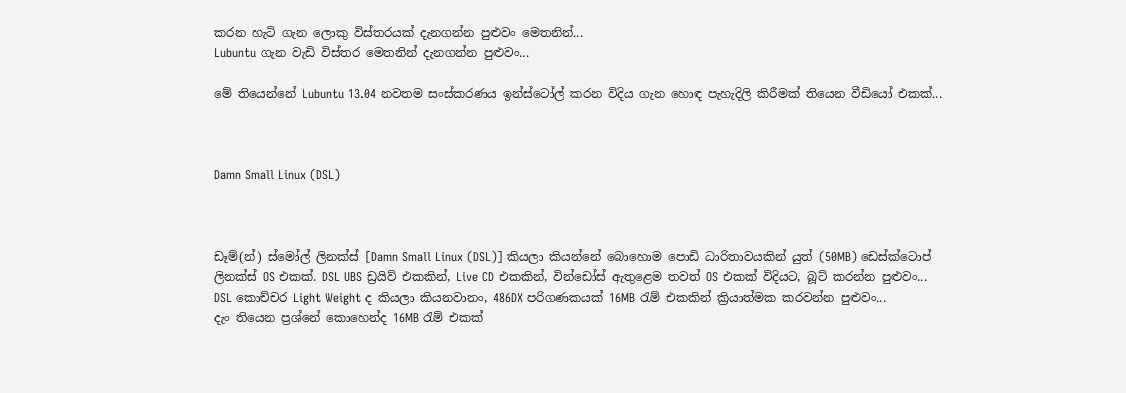කරන හැටි ගැන ලොකු විස්තරයක් දැනගන්න පුළුවං මෙතනින්...
Lubuntu ගැන වැඩි විස්තර මෙතනින් දැනගන්න පුළුවං...

මේ තියෙන්නේ Lubuntu 13.04 නවතම සංස්කරණය ඉන්ස්ටෝල් කරන විදිය ගැන හොඳ පැහැදිලි කිරීමක් තියෙන වීඩියෝ එකක්...



Damn Small Linux (DSL)



ඩෑම්(න්) ස්මෝල් ලිනක්ස් [Damn Small Linux (DSL)] කියලා කියන්නේ බොහොම පොඩි ධාරිතාවයකින් යුත් (50MB) ඩෙස්ක්ටොප් ලිනක්ස් OS එකක්. DSL UBS ඩ්‍රයිව් එකකින්, Live CD එකකින්, වින්ඩෝස් ඇතුළෙම තවත් OS එකක් විදියට, බූට් කරන්න පුළුවං...
DSL කොච්චර Light Weight ද කියලා කියනවානං, 486DX පරිගණකයක් 16MB රැම් එකකින් ක්‍රියාත්මක කරවන්න පුළුවං...
දැං තියෙන ප්‍රශ්නේ කොහෙන්ද 16MB රැම් එකක්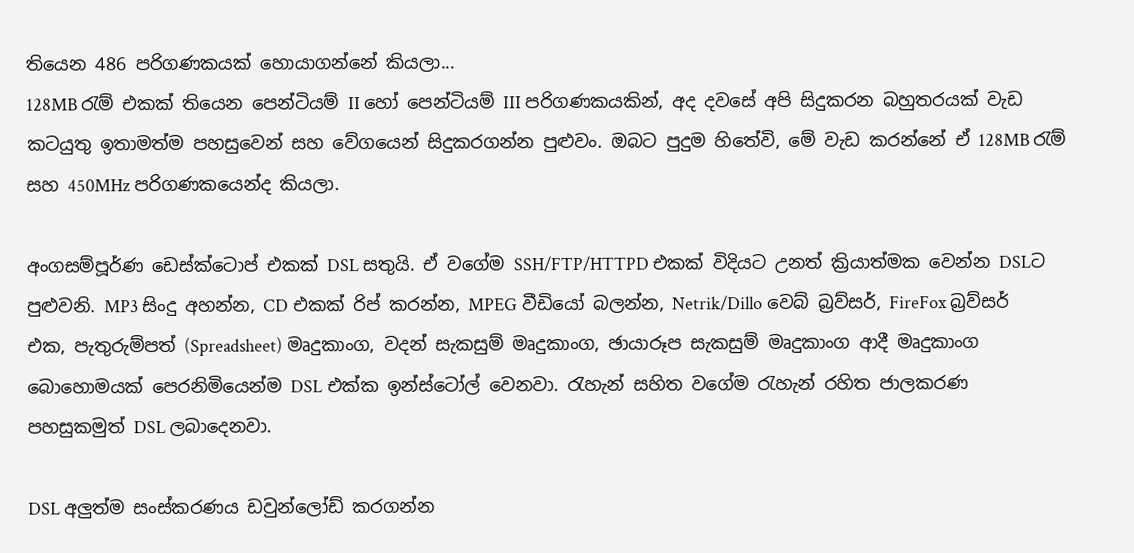තියෙන 486 පරිගණකයක් හොයාගන්නේ කියලා...
128MB රැම් එකක් තියෙන පෙන්ටියම් II හෝ පෙන්ටියම් III පරිගණකයකින්, අද දවසේ අපි සිදුකරන බහුතරයක් වැඩ කටයුතු ඉතාමත්ම පහසුවෙන් සහ වේගයෙන් සිදුකරගන්න පුළුවං. ඔබට පුදුම හිතේවි, මේ වැඩ කරන්නේ ඒ 128MB රැම් සහ 450MHz පරිගණකයෙන්ද කියලා.

අංගසම්පූර්ණ ඩෙස්ක්ටොප් එකක් DSL සතුයි. ඒ වගේම SSH/FTP/HTTPD එකක් විදියට උනත් ක්‍රියාත්මක වෙන්න DSLට පුළුවනි. MP3 සිංදු අහන්න, CD එකක් රිප් කරන්න, MPEG වීඩියෝ බලන්න, Netrik/Dillo වෙබ් බ්‍රව්සර්, FireFox බ්‍රව්සර් එක, පැතුරුම්පත් (Spreadsheet) මෘදුකාංග, වදන් සැකසුම් මෘදුකාංග, ඡායාරූප සැකසුම් මෘදුකාංග ආදී මෘදුකාංග බොහොමයක් පෙරනිමියෙන්ම DSL එක්ක ඉන්ස්ටෝල් වෙනවා. රැහැන් සහිත වගේම රැහැන් රහිත ජාලකරණ පහසුකමුත් DSL ලබාදෙනවා.

DSL අලුත්ම සංස්කරණය ඩවුන්ලෝඩ් කරගන්න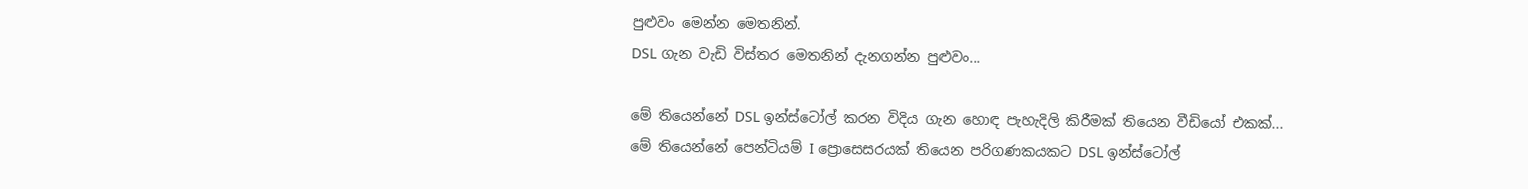පුළුවං මෙන්න මෙතනින්.
DSL ගැන වැඩි විස්තර මෙතනින් දැනගන්න පුළුවං...

මේ තියෙන්නේ DSL ඉන්ස්ටෝල් කරන විදිය ගැන හොඳ පැහැදිලි කිරීමක් තියෙන වීඩියෝ එකක්...
මේ තියෙන්නේ පෙන්ටියම් I ප්‍රොසෙසරයක් තියෙන පරිගණකයකට DSL ඉන්ස්ටෝල්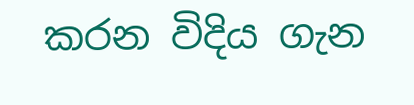කරන විදිය ගැන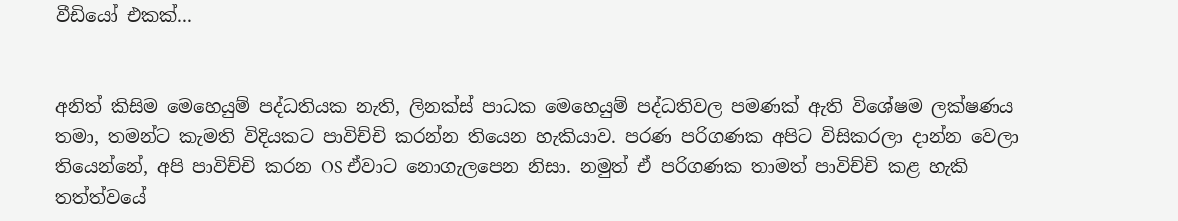වීඩියෝ එකක්...


අනිත් කිසිම මෙහෙයුම් පද්ධතියක නැති, ලිනක්ස් පාධක මෙහෙයුම් පද්ධතිවල පමණක් ඇති විශේෂම ලක්ෂණය තමා, තමන්ට කැමති විදියකට පාවිච්චි කරන්න තියෙන හැකියාව. පරණ පරිගණක අපිට විසිකරලා දාන්න වෙලා තියෙන්නේ, අපි පාවිච්චි කරන OS ඒවාට නොගැලපෙන නිසා. නමුත් ඒ පරිගණක තාමත් පාවිච්චි කළ හැකි තත්ත්වයේ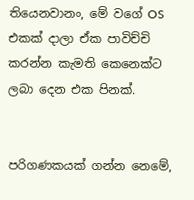තියෙනවානං, මේ වගේ OS එකක් දාලා ඒක පාවිච්චි කරන්න කැමති කෙනෙක්ට ලබා දෙන එක පිනක්.


පරිගණකයක් ගන්න නෙමේ,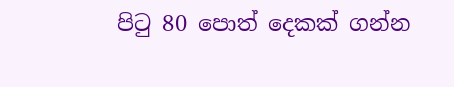පිටු 80 පොත් දෙකක් ගන්න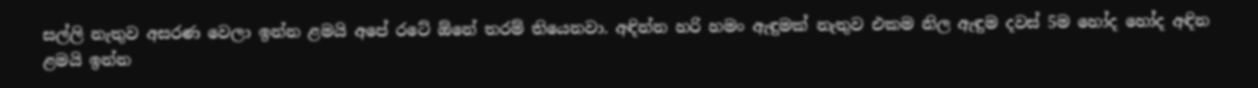සල්ලි නැතුව අසරණ වෙලා ඉන්න ළමයි අපේ රටේ ඕනේ තරම් තියෙනවා. අඳින්න හරි හමං ඇඳුමක් නැතුව එකම නිල ඇඳුම දවස් 5ම හෝද හෝද අඳින ළමයි ඉන්න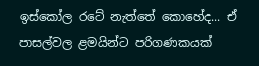ඉස්කෝල රටේ නැත්තේ කොහේද... ඒ පාසල්වල ළමයින්ට පරිගණකයක්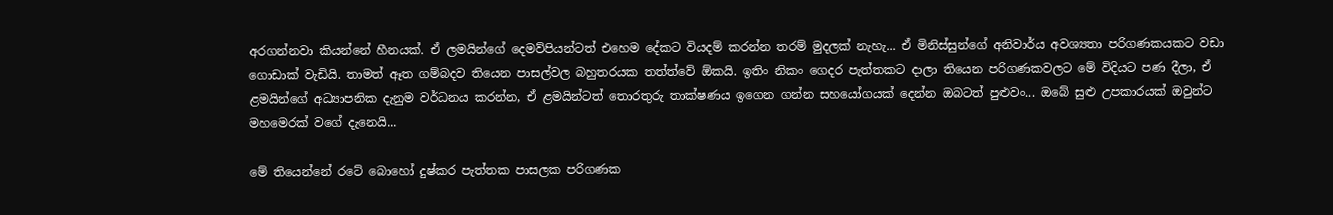අරගන්නවා කියන්නේ හීනයක්. ඒ ලමයින්ගේ දෙමව්පියන්ටත් එහෙම දේකට වියදම් කරන්න තරම් මුදලක් නැහැ... ඒ මිනිස්සුන්ගේ අනිවාර්ය අවශ්‍යතා පරිගණකයකට වඩා ගොඩාක් වැඩියි. තාමත් ඈත ගම්බදව තියෙන පාසල්වල බහුතරයක තත්ත්වේ ඕකයි. ඉතිං නිකං ගෙදර පැත්තකට දාලා තියෙන පරිගණකවලට මේ විදියට පණ දීලා, ඒ ළමයින්ගේ අධ්‍යාපනික දැනුම වර්ධනය කරන්න, ඒ ළමයින්ටත් තොරතුරු තාක්ෂණය ඉගෙන ගන්න සහයෝගයක් දෙන්න ඔබටත් පුළුවං... ඔබේ සුළු උපකාරයක් ඔවුන්ට මහමෙරක් වගේ දැනෙයි...

මේ තියෙන්නේ රටේ බොහෝ දුෂ්කර පැත්තක පාසලක පරිගණක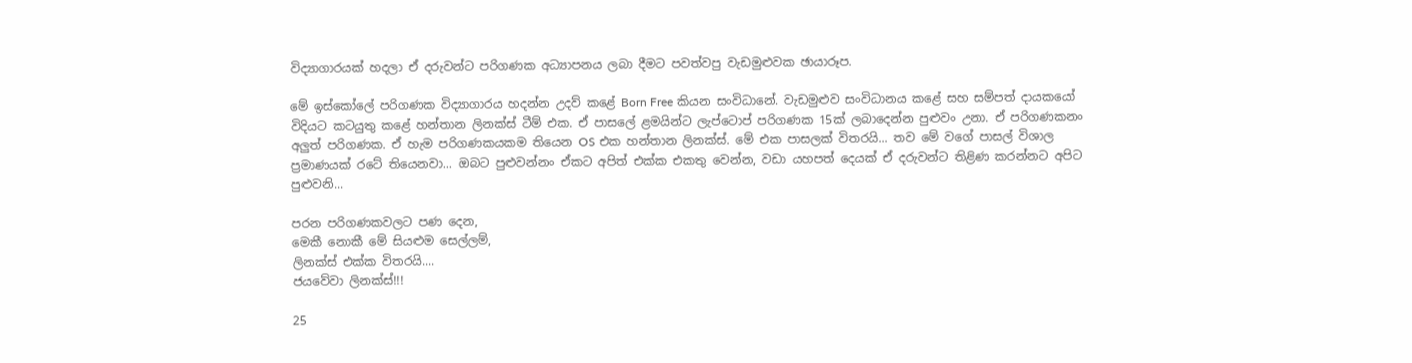විද්‍යාගාරයක් හදලා ඒ දරුවන්ට පරිගණක අධ්‍යාපනය ලබා දීමට පවත්වපු වැඩමුළුවක ඡායාරූප.

මේ ඉස්කෝලේ පරිගණක විද්‍යාගාරය හදන්න උදව් කළේ Born Free කියන සංවිධානේ. වැඩමුළුව සංවිධානය කළේ සහ සම්පත් දායකයෝ විදියට කටයුතු කළේ හන්තාන ලිනක්ස් ටීම් එක. ඒ පාසලේ ළමයින්ට ලැප්ටොප් පරිගණක 15ක් ලබාදෙන්න පුළුවං උනා. ඒ පරිගණකනං අලුත් පරිගණක. ඒ හැම පරිගණකයකම තියෙන OS එක හන්තාන ලිනක්ස්. මේ එක පාසලක් විතරයි... තව මේ වගේ පාසල් විශාල ප්‍රමාණයක් රටේ තියෙනවා... ඔබට පුළුවන්නං ඒකට අපිත් එක්ක එකතු වෙන්න, වඩා යහපත් දෙයක් ඒ දරුවන්ට තිළිණ කරන්නට අපිට පුළුවනි...

පරන පරිගණකවලට පණ දෙන,
මෙකී නොකී මේ සියළුම සෙල්ලම්,
ලිනක්ස් එක්ක විතරයි....
ජයවේවා ලිනක්ස්!!!

25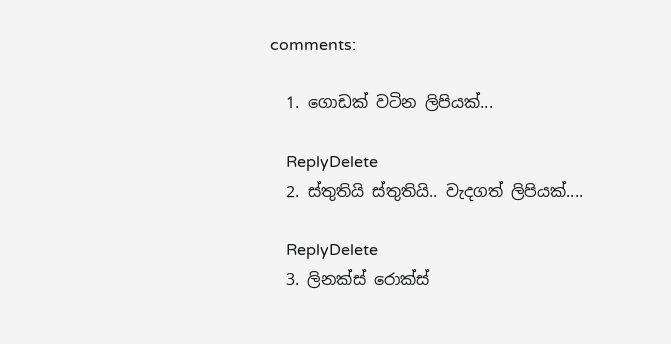comments:

  1. ගොඩක් වටින ලිපියක්...

    ReplyDelete
  2. ස්තුතියි ස්තුතියි.. වැදගත් ලිපියක්....

    ReplyDelete
  3. ලිනක්ස් රොක්ස්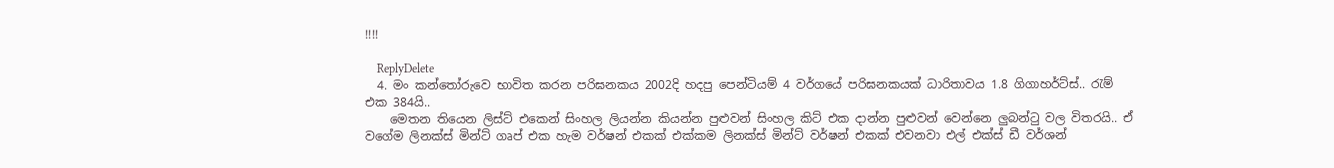!!!!

    ReplyDelete
  4. මං කන්තෝරුවෙ භාවිත කරන පරිඝනකය 2002දි හදපු පෙන්ටියම් 4 වර්ගයේ පරිඝනකයක් ධාරිතාවය 1.8 ගිගාහර්ට්ස්.. රැම් එක 384යි..
    මෙතන තියෙන ලිස්ට් එකෙන් සිංහල ලියන්න කියන්න පුළුවන් සිංහල කිට් එක දාන්න පුළුවන් වෙන්නෙ ලුබන්ටු වල විතරයි.. ඒ වගේම ලිනක්ස් මින්ට් ගෘප් එක හැම වර්ෂන් එකක් එක්කම ලිනක්ස් මින්ට් වර්ෂන් එකක් එවනවා එල් එක්ස් ඩී වර්ශන්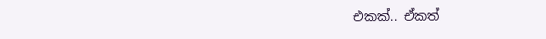එකක්.. ඒකත්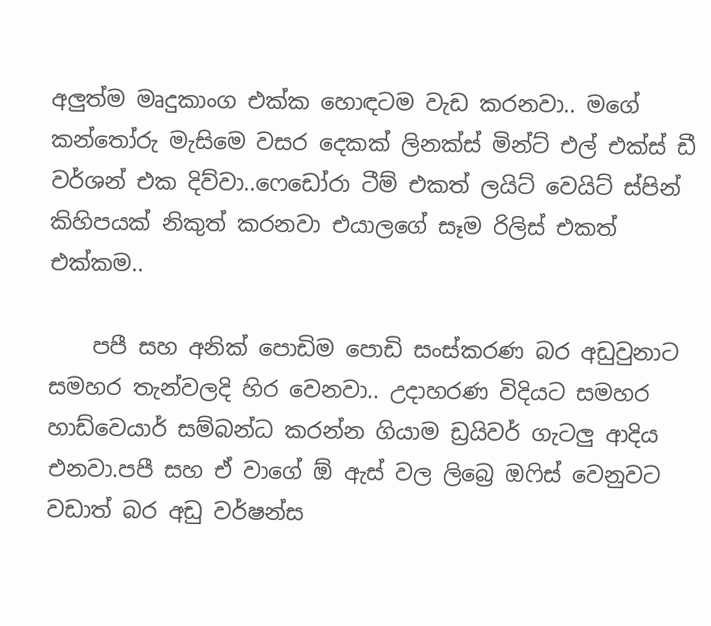අලුත්ම මෘදුකාංග එක්ක හොඳටම වැඩ කරනවා.. මගේ කන්තෝරු මැසිමෙ වසර දෙකක් ලිනක්ස් මින්ට් එල් එක්ස් ඩී වර්ශන් එක දිව්වා..ෆෙඩෝරා ටීම් එකත් ලයිට් වෙයිට් ස්පින් කිහිපයක් නිකුත් කරනවා එයාලගේ සෑම රිලිස් එකත් එක්කම..

    පපී සහ අනික් පොඩිම පොඩි සංස්කරණ බර අඩුවුනාට සමහර තැන්වලදි හිර වෙනවා.. උදාහරණ විදියට සමහර හාඩ්වෙයාර් සම්බන්ධ කරන්න ගියාම ඩ්‍රයිවර් ගැටලු ආදිය එනවා.පපී සහ ඒ වාගේ ඕ ඇස් වල ලිබ්‍රෙ ඔෆිස් වෙනුවට වඩාත් බර අඩු වර්ෂන්ස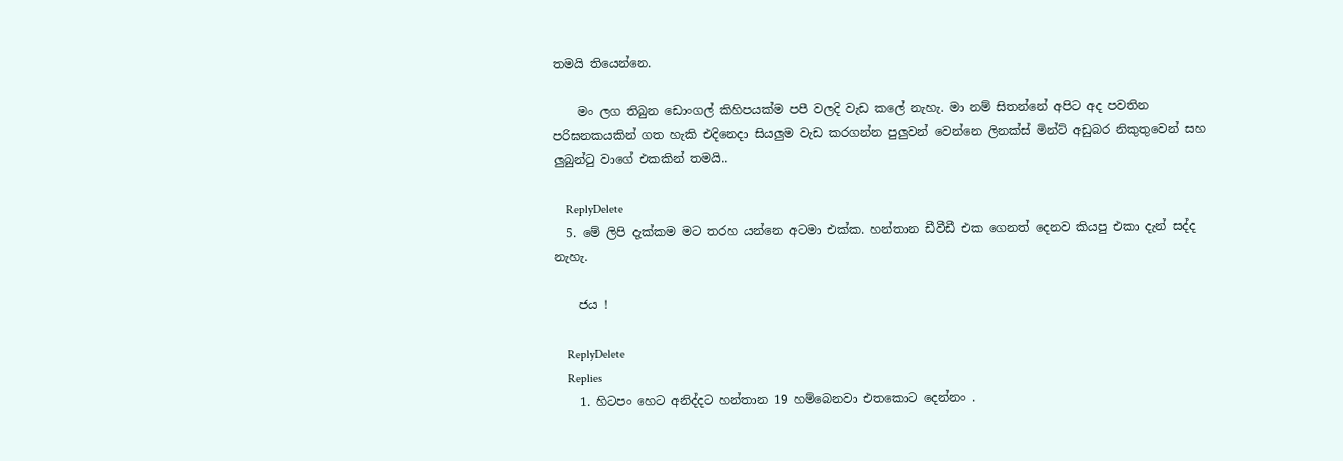තමයි තියෙන්නෙ.

    මං ලග තිබුන ඩොංගල් කිහිපයක්ම පපී වලදි වැඩ කලේ නැහැ. මා නම් සිතන්නේ අපිට අද පවතින පරිඝනකයකින් ගත හැකි එදිනෙදා සියලුම වැඩ කරගන්න පුලුවන් වෙන්නෙ ලිනක්ස් මින්ට් අඩුබර නිකුතුවෙන් සහ ලුබුන්ටු වාගේ එකකින් තමයි..

    ReplyDelete
  5. මේ ලිපි දැක්කම මට තරහ යන්නෙ අටමා එක්ක. හන්තාන ඩීවීඩී එක ගෙනත් දෙනව කියපු එකා දැන් සද්ද නැහැ.

    ජය !

    ReplyDelete
    Replies
    1. හිටපං හෙට අනිද්දට හන්තාන 19 හම්බෙනවා එතකොට දෙන්නං .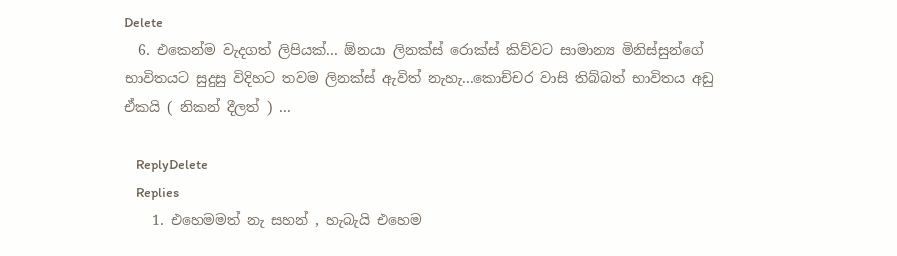Delete
  6. එකෙන්ම වැදගත් ලිපියක්... ඕනයා ලිනක්ස් රොක්ස් කිව්වට සාමාන්‍ය මිනිස්සුන්ගේ භාවිතයට සුදුසු විදිහට තවම ලිනක්ස් ඇවිත් නැහැ...කොච්චර වාසි තිබ්බත් භාවිතය අඩු ඒකයි ( නිකන් දීලත් ) ...

    ReplyDelete
    Replies
    1. එහෙමමත් නැ සහන් , හැබැයි එහෙම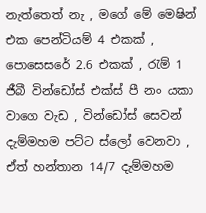නැත්තෙත් නැ , මගේ මේ මෙෂින් එක පෙන්ටියම් 4 එකක් , පොසෙසරේ 2.6 එකක් , රැම් 1 ජීබී වින්ඩෝස් එක්ස් පී නං යකා වාගෙ වැඩ , වින්ඩෝස් සෙවන් දැම්මහම පට්ට ස්ලෝ වෙනවා , ඒත් හන්තාන 14/7 දැම්මහම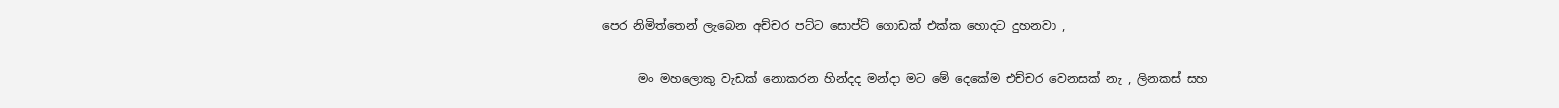පෙර නිමිත්තෙන් ලැබෙන අච්චර පට්ට සොප්ට් ගොඩක් එක්ක හොදට දුහනවා ,

      මං මහලොකු වැඩක් නොකරන හින්දද මන්දා මට මේ දෙකේම එච්චර වෙනසක් නැ , ලිනකස් සහ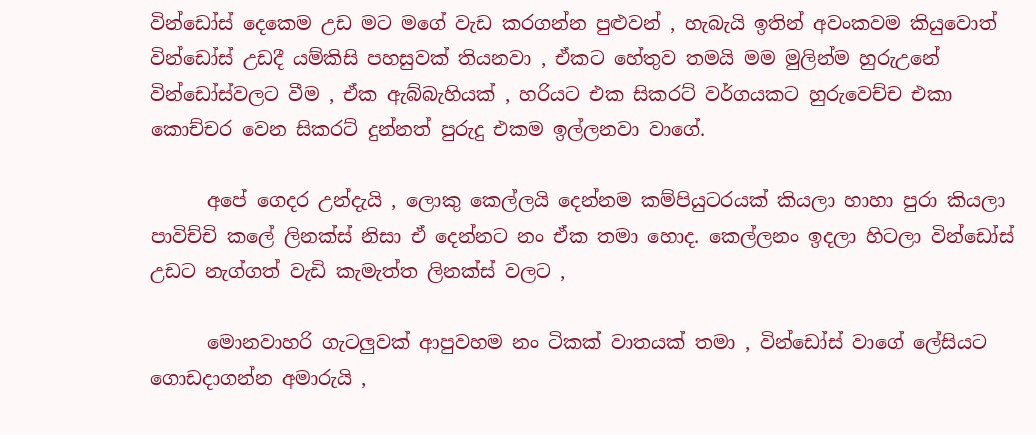වින්ඩෝස් දෙකෙම උඩ මට මගේ වැඩ කරගන්න පුළුවන් , හැබැයි ඉතින් අවංකවම කියුවොත් වින්ඩෝස් උඩදී යම්කිසි පහසුවක් තියනවා , ඒකට හේතුව තමයි මම මුලින්ම හුරුඋනේ වින්ඩෝස්වලට වීම , ඒක ඇබ්බැහියක් , හරියට එක සිකරට් වර්ගයකට හුරුවෙච්ච එකා කොච්චර වෙන සිකරට් දුන්නත් පුරුදු එකම ඉල්ලනවා වාගේ.

      අපේ ගෙදර උන්දැයි , ලොකු කෙල්ලයි දෙන්නම කම්පියුටරයක් කියලා හාහා පුරා කියලා පාවිච්චි කලේ ලිනක්ස් නිසා ඒ දෙන්නට නං ඒක තමා හොද. කෙල්ලනං ඉදලා හිටලා වින්ඩෝස් උඩට නැග්ගත් වැඩි කැමැත්ත ලිනක්ස් වලට ,

      මොනවාහරි ගැටලුවක් ආපුවහම නං ටිකක් වාතයක් තමා , වින්ඩෝස් වාගේ ලේසියට ගොඩදාගන්න අමාරුයි ,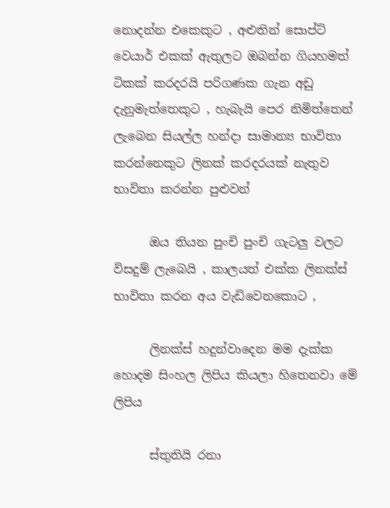නොදන්න එකෙකුට , අළුතින් සොප්ට් වෙයාර් එකක් ඇතුලට ඔබන්න ගියහමත් ටිකක් කරදරයි පරිගණක ගැන අඩු දැනුමැත්තෙකුට , හැබැයි පෙර නිමිත්තෙන් ලැබෙන සියල්ල හන්දා සාමාන්‍ය භාවිතා කරන්නෙකුට ලිනක් කරදරයක් නැතුව භාවිතා කරන්න පුළුවන්

      ඔය තියන පුංචි පුංචි ගැටලු වලට විසදුම් ලැබෙයි , කාලයත් එක්ක ලිනක්ස් භාවිතා කරන අය වැඩිවෙනකොට ,

      ලිනක්ස් හදුන්වාදෙන මම දැක්ක හොදම සිංහල ලිපිය කියලා හිතෙනවා මේ ලිපිය

      ස්තුතියි රනා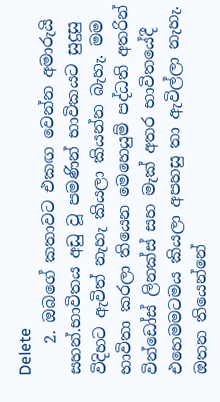Delete
    2. ඔබගේ කතාවට එකඟ වෙන්න අමාරුයි සහන්.භාවිතය අඩු වූ පමණින් භාවිකයට සුදුසු විදිහට ඇවිත් නැහැ කියලා කියන්න බැහැ. මම භාවිතා කරලා තියෙන මෙහෙයුම් පද්ධති අතරින් වින්ඩෝස් ලිනක්ස් සහ මැක් අතර භාවිතයේදී එහෙමමටමය කියලා අපහසු තා ඇවිල්ලා නැහැ. ඔතන තියෙන්නේ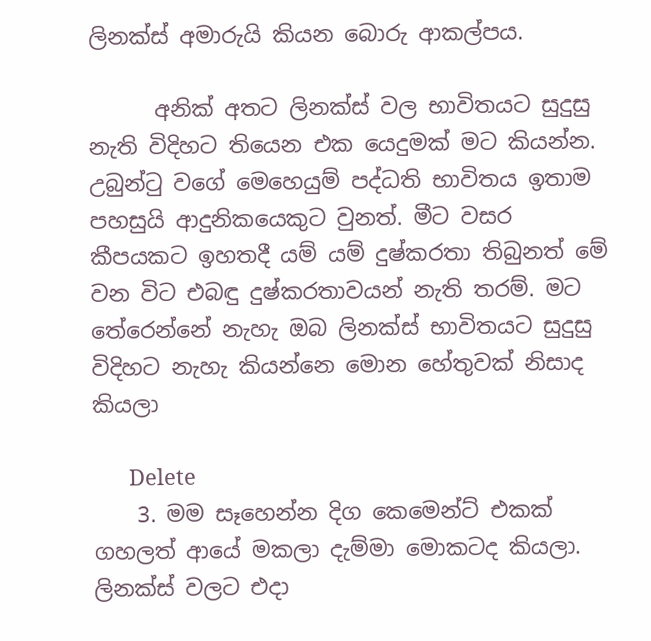ලිනක්ස් අමාරුයි කියන බොරු ආකල්පය.

      අනික් අතට ලිනක්ස් වල භාවිතයට සුදුසු නැති විදිහට තියෙන එක යෙදුමක් මට කියන්න. උබුන්ටු වගේ මෙහෙයුම් පද්ධති භාවිතය ඉතාම පහසුයි ආදුනිකයෙකුට වුනත්. මීට වසර කීපයකට ඉහතදී යම් යම් දුෂ්කරතා තිබුනත් මේ වන විට එබඳු දුෂ්කරතාවයන් නැති තරම්. මට තේරෙන්නේ නැහැ ඔබ ලිනක්ස් භාවිතයට සුදුසු විදිහට නැහැ කියන්නෙ මොන හේතුවක් නිසාද කියලා

      Delete
    3. මම සෑහෙන්න දිග කෙමෙන්ට් එකක් ගහලත් ආයේ මකලා දැම්මා මොකටද කියලා. ලිනක්ස් වලට එදා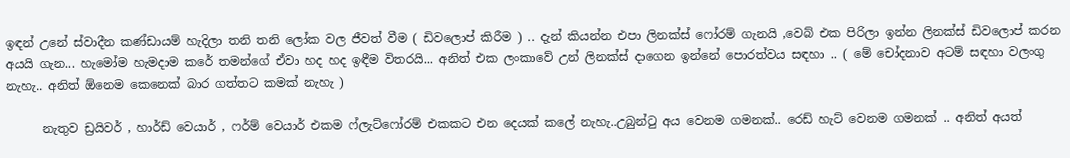ඉඳන් උනේ ස්වාදීන කණ්ඩායම් හැදිලා තනි තනි ලෝක වල ජීවත් වීම ( ඩිවලොප් කිරීම ) .. දැන් කියන්න එපා ලිනක්ස් ෆෝරම් ගැනයි ,වෙබ් එක පිරිලා ඉන්න ලිනක්ස් ඩිවලොප් කරන අයයි ගැන... හැමෝම හැමදාම කරේ තමන්ගේ ඒවා හද හද ඉඳීම විතරයි... අනිත් එක ලංකාවේ උන් ලිනක්ස් දාගෙන ඉන්නේ පොරත්වය සඳහා .. ( මේ චෝදනාව අටම් සඳහා වලංගු නැහැ.. අනිත් ඕනෙම කෙනෙක් බාර ගත්තට කමක් නැහැ )

      නැතුව ඩ්‍රයිවර් , හාර්ඩ් වෙයාර් , ෆර්ම් වෙයාර් එකම ෆ්ලැට්ෆෝරම් එකකට එන දෙයක් කලේ නැහැ..උබුන්ටු අය වෙනම ගමනක්.. රෙඩ් හැට් වෙනම ගමනක් .. අනිත් අයත්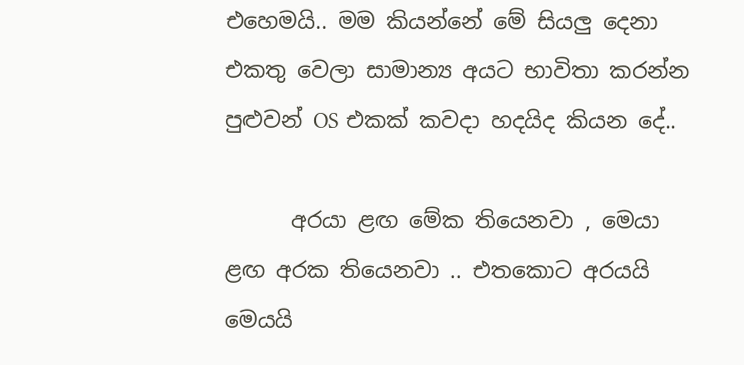එහෙමයි.. මම කියන්නේ මේ සියලු දෙනා එකතු වෙලා සාමාන්‍ය අයට භාවිතා කරන්න පුළුවන් OS එකක් කවදා හදයිද කියන දේ..

      අරයා ළඟ මේක තියෙනවා , මෙයා ළඟ අරක තියෙනවා .. එතකොට අරයයි මෙයයි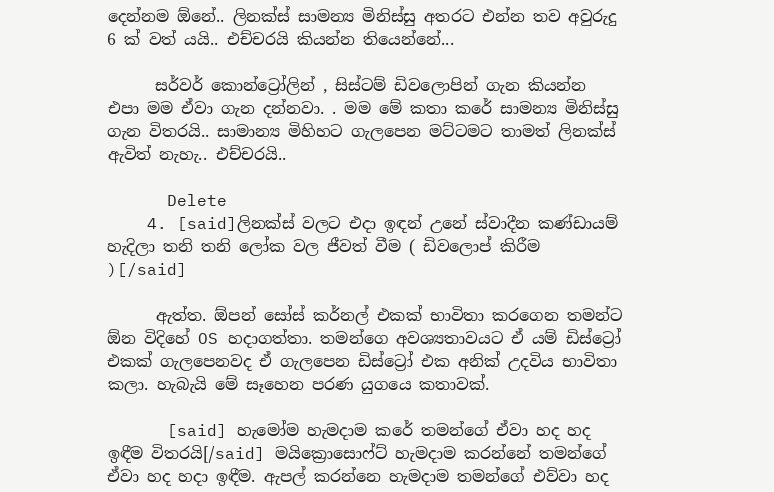දෙන්නම ඕනේ.. ලිනක්ස් සාමන්‍ය මිනිස්සු අතරට එන්න තව අවුරුදු 6 ක් වත් යයි.. එච්චරයි කියන්න තියෙන්නේ...

      සර්වර් කොන්ට්‍රෝලින් , සිස්ටම් ඩිවලොපින් ගැන කියන්න එපා මම ඒවා ගැන දන්නවා. . මම මේ කතා කරේ සාමන්‍ය මිනිස්සු ගැන විතරයි.. සාමාන්‍ය මිහිහට ගැලපෙන මට්ටමට තාමත් ලිනක්ස් ඇවිත් නැහැ.. එච්චරයි..

      Delete
    4. [said]ලිනක්ස් වලට එදා ඉඳන් උනේ ස්වාදීන කණ්ඩායම් හැදිලා තනි තනි ලෝක වල ජීවත් වීම ( ඩිවලොප් කිරීම )[/said]

      ඇත්ත. ඕපන් සෝස් කර්නල් එකක් භාවිතා කරගෙන තමන්ට ඕන විදිහේ OS හදාගත්තා. තමන්ගෙ අවශ්‍යතාවයට ඒ යම් ඩිස්ට්‍රෝ එකක් ගැලපෙනවද ඒ ගැලපෙන ඩිස්ට්‍රෝ එක අනික් උදවිය භාවිතා කලා. හැබැයි මේ සෑහෙන පරණ යුගයෙ කතාවක්.

      [said] හැමෝම හැමදාම කරේ තමන්ගේ ඒවා හද හද ඉඳීම විතරයි[/said] මයික්‍රොසොෆ්ට් හැමදාම කරන්නේ තමන්ගේ ඒවා හද හදා ඉඳීම. ඇපල් කරන්නෙ හැමදාම තමන්ගේ එව්වා හද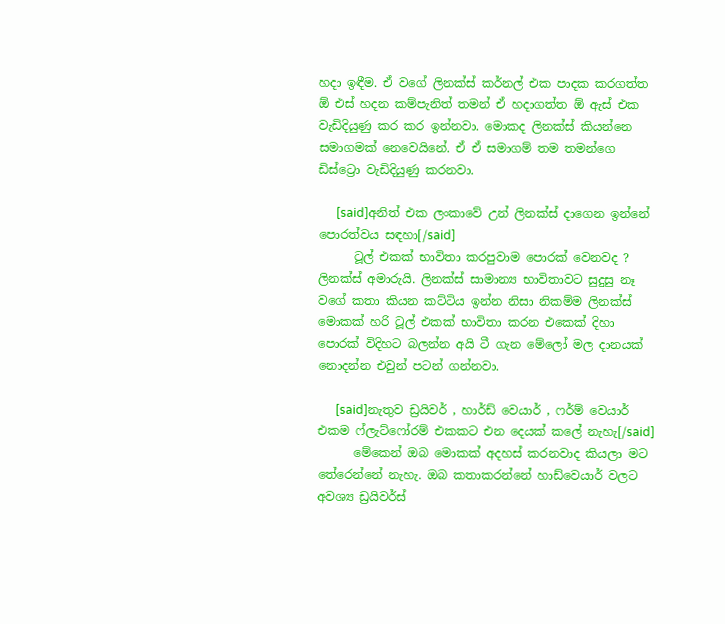හදා ඉඳීම. ඒ වගේ ලිනක්ස් කර්නල් එක පාදක කරගත්ත ඕ එස් හදන කම්පැනිත් තමන් ඒ හදාගත්ත ඕ ඇස් එක වැඩිදියුණු කර කර ඉන්නවා. මොකද ලිනක්ස් කියන්නෙ සමාගමක් නෙවෙයිනේ. ඒ ඒ සමාගම් තම තමන්ගෙ ඩිස්ට්‍රො වැඩිදියුණු කරනවා.

      [said]අනිත් එක ලංකාවේ උන් ලිනක්ස් දාගෙන ඉන්නේ පොරත්වය සඳහා[/said]
      ටූල් එකක් භාවිතා කරපුවාම පොරක් වෙනවද ? ලිනක්ස් අමාරුයි. ලිනක්ස් සාමාන්‍ය භාවිතාවට සුදුසු නෑ වගේ කතා කියන කට්ටිය ඉන්න නිසා නිකම්ම ලිනක්ස් මොකක් හරි ටූල් එකක් භාවිතා කරන එකෙක් දිහා පොරක් විදිහට බලන්න අයි ටී ගැන මේලෝ මල දානයක් නොදන්න එවුන් පටන් ගන්නවා.

      [said]නැතුව ඩ්‍රයිවර් , හාර්ඩ් වෙයාර් , ෆර්ම් වෙයාර් එකම ෆ්ලැට්ෆෝරම් එකකට එන දෙයක් කලේ නැහැ[/said]
      මේකෙන් ඔබ මොකක් අදහස් කරනවාද කියලා මට තේරෙන්නේ නැහැ. ඔබ කතාකරන්නේ හාඩ්වෙයාර් වලට අවශ්‍ය ඩ්‍රයිවර්ස්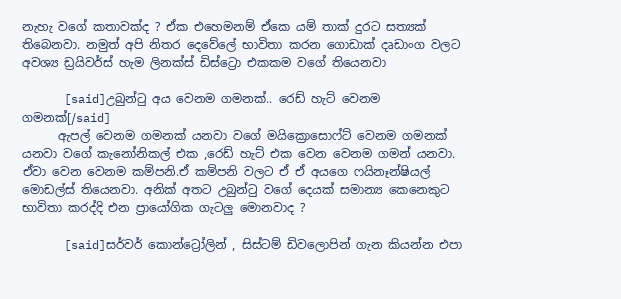නැහැ වගේ කතාවක්ද ? ඒක එහෙමනම් ඒකෙ යම් තාක් දුරට සත්‍යක් තිබෙනවා. නමුත් අපි නිතර දෙවේලේ භාවිතා කරන ගොඩාක් දෘඩාංග වලට අවශ්‍ය ඩ්‍රයිවර්ස් හැම ලිනක්ස් ඩිස්ට්‍රො එකකම වගේ තියෙනවා

      [said]උබුන්ටු අය වෙනම ගමනක්.. රෙඩ් හැට් වෙනම ගමනක්[/said]
      ඇපල් වෙනම ගමනක් යනවා වගේ මයික්‍රොසොෆ්ට් වෙනම ගමනක් යනවා වගේ කැනෝනිකල් එක ,රෙඩ් හැට් එක වෙන වෙනම ගමන් යනවා. ඒවා වෙන වෙනම කම්පනි.ඒ කම්පනි වලට ඒ ඒ අයගෙ ෆයිනෑන්ෂියල් මොඩල්ස් තියෙනවා. අනික් අතට උබුන්ටු වගේ දෙයක් සමාන්‍ය කෙනෙකුට භාවිතා කරද්දි එන ප්‍රායෝගික ගැටලු මොනවාද ?

      [said]සර්වර් කොන්ට්‍රෝලින් , සිස්ටම් ඩිවලොපින් ගැන කියන්න එපා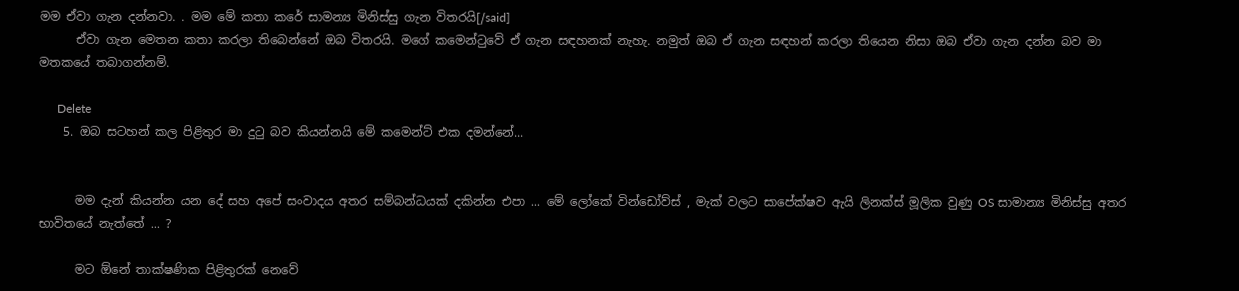මම ඒවා ගැන දන්නවා. . මම මේ කතා කරේ සාමන්‍ය මිනිස්සු ගැන විතරයි[/said]
      ඒවා ගැන මෙතන කතා කරලා තිබෙන්නේ ඔබ විතරයි. මගේ කමෙන්ටුවේ ඒ ගැන සඳහනක් නැහැ. නමුත් ඔබ ඒ ගැන සඳහන් කරලා තියෙන නිසා ඔබ ඒවා ගැන දන්න බව මා මතකයේ තබාගන්නම්.

      Delete
    5. ඔබ සටහන් කල පිළිතුර මා දුටු බව කියන්නයි මේ කමෙන්ට් එක දමන්නේ...


      මම දැන් කියන්න යන දේ සහ අපේ සංවාදය අතර සම්බන්ධයක් දකින්න එපා ... මේ ලෝකේ වින්ඩෝව්ස් , මැක් වලට සාපේක්ෂව ඇයි ලිනක්ස් මූලික වුණු OS සාමාන්‍ය මිනිස්සු අතර භාවිතයේ නැත්තේ ... ?

      මට ඕනේ තාක්ෂණික පිළිතුරක් නෙවේ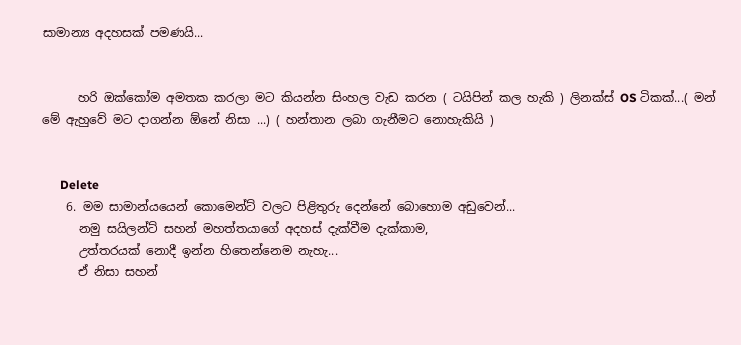සාමාන්‍ය අදහසක් පමණයි...


      හරි ඔක්කෝම අමතක කරලා මට කියන්න සිංහල වැඩ කරන ( ටයිපින් කල හැකි ) ලිනක්ස් OS ටිකක්...( මන් මේ ඇහුවේ මට දාගන්න ඕනේ නිසා ...) ( හන්තාන ලබා ගැනීමට නොහැකියි )


      Delete
    6. මම සාමාන්යයෙන් කොමෙන්ට් වලට පිළිතුරු දෙන්නේ බොහොම අඩුවෙන්...
      නමු සයිලන්ට් සහන් මහත්තයාගේ අදහස් දැක්වීම දැක්කාම,
      උත්තරයක් නොදී ඉන්න හිතෙන්නෙම නැහැ...
      ඒ නිසා සහන්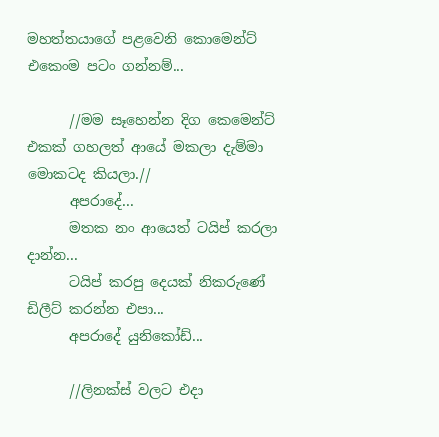මහත්තයාගේ පළවෙනි කොමෙන්ට් එකෙංම පටං ගන්නම්...

      //මම සෑහෙන්න දිග කෙමෙන්ට් එකක් ගහලත් ආයේ මකලා දැම්මා මොකටද කියලා.//
      අපරාදේ...
      මතක නං ආයෙත් ටයිප් කරලා දාන්න...
      ටයිප් කරපු දෙයක් නිකරුණේ ඩිලීට් කරන්න එපා...
      අපරාදේ යුනිකෝඩ්...

      //ලිනක්ස් වලට එදා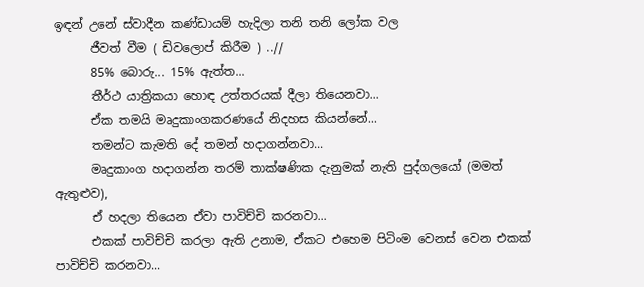ඉඳන් උනේ ස්වාදීන කණ්ඩායම් හැදිලා තනි තනි ලෝක වල
      ජීවත් වීම ( ඩිවලොප් කිරීම ) ..//
      85% බොරු... 15% ඇත්ත...
      තීර්ථ යාත්‍රිකයා හොඳ උත්තරයක් දීලා තියෙනවා...
      ඒක තමයි මෘදුකාංගකරණයේ නිදහස කියන්නේ...
      තමන්ට කැමති දේ තමන් හදාගන්නවා...
      මෘදුකාංග හදාගන්න තරම් තාක්ෂණික දැනුමක් නැති පුද්ගලයෝ (මමත් ඇතුළුව),
      ඒ හදලා තියෙන ඒවා පාවිච්චි කරනවා...
      එකක් පාවිච්චි කරලා ඇති උනාම, ඒකට එහෙම පිටිංම වෙනස් වෙන එකක් පාවිච්චි කරනවා...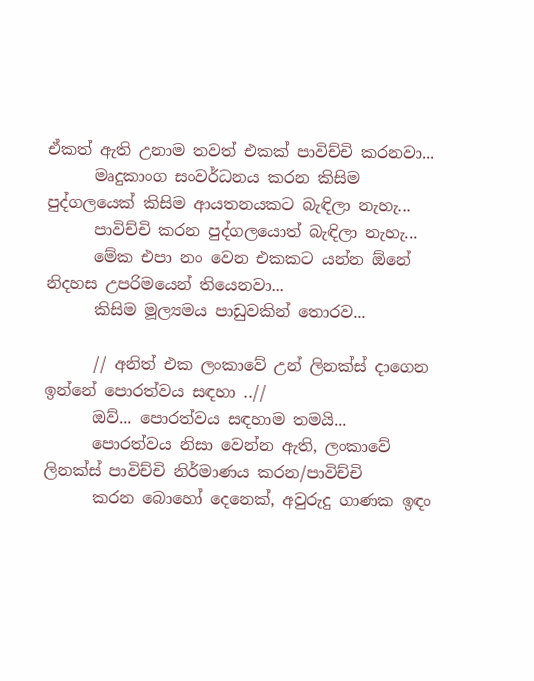ඒකත් ඇති උනාම තවත් එකක් පාවිච්චි කරනවා...
      මෘදුකාංග සංවර්ධනය කරන කිසිම පුද්ගලයෙක් කිසිම ආයතනයකට බැඳිලා නැහැ...
      පාවිච්චි කරන පුද්ගලයොත් බැඳිලා නැහැ...
      මේක එපා නං වෙන එකකට යන්න ඕනේ නිදහස උපරිමයෙන් තියෙනවා...
      කිසිම මූල්‍යමය පාඩුවකින් තොරව...

      // අනිත් එක ලංකාවේ උන් ලිනක්ස් දාගෙන ඉන්නේ පොරත්වය සඳහා ..//
      ඔව්... පොරත්වය සඳහාම තමයි...
      පොරත්වය නිසා වෙන්න ඇති, ලංකාවේ ලිනක්ස් පාවිච්චි නිර්මාණය කරන/පාවිච්චි
      කරන බොහෝ දෙනෙක්, අවුරුදු ගාණක ඉඳං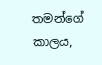තමන්ගේ කාලය,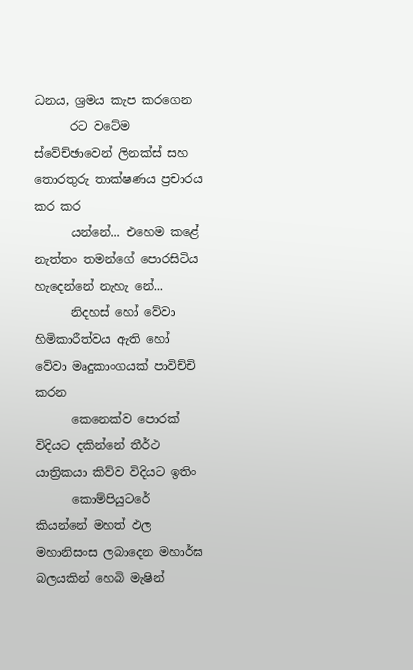ධනය, ශ්‍රමය කැප කරගෙන
      රට වටේම ස්වේච්ඡාවෙන් ලිනක්ස් සහ තොරතුරු තාක්ෂණය ප්‍රචාරය කර කර
      යන්නේ... එහෙම කළේ නැත්තං තමන්ගේ පොරසිටිය හැදෙන්නේ නැහැ නේ...
      නිදහස් හෝ වේවා හිමිකාරීත්වය ඇති හෝ වේවා මෘදුකාංගයක් පාවිච්චි කරන
      කෙනෙක්ව පොරක් විදියට දකින්නේ තීර්ථ යාත්‍රිකයා කිව්ව විදියට ඉතිං
      කොම්පියුටරේ කියන්නේ මහත් ඵල මහානිසංස ලබාදෙන මහාර්ඝ බලයකින් හෙබි මැෂින්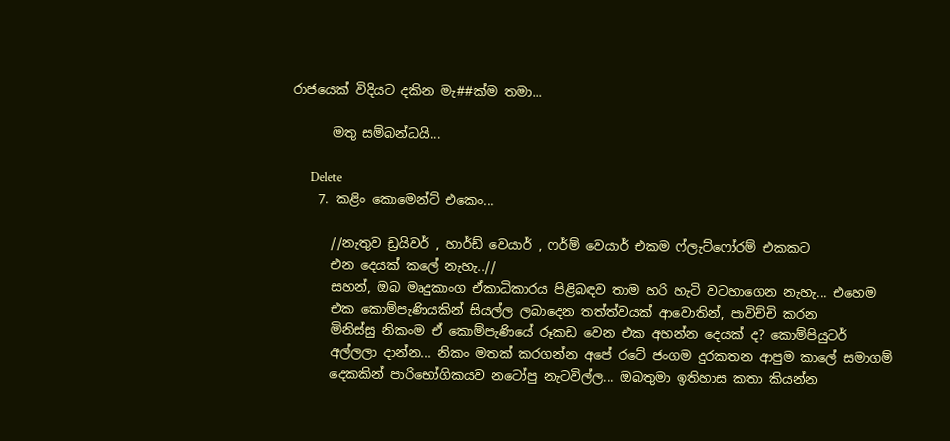රාජයෙක් විදියට දකින මැ##ක්ම තමා...

      මතු සම්බන්ධයි...

      Delete
    7. කළිං කොමෙන්ට් එකෙං...

      //නැතුව ඩ්‍රයිවර් , හාර්ඩ් වෙයාර් , ෆර්ම් වෙයාර් එකම ෆ්ලැට්ෆෝරම් එකකට
      එන දෙයක් කලේ නැහැ..//
      සහන්, ඔබ මෘදුකාංග ඒකාධිකාරය පිළිබඳව තාම හරි හැටි වටහාගෙන නැහැ... එහෙම
      එක කොම්පැණියකින් සියල්ල ලබාදෙන තත්ත්වයක් ආවොතින්, පාවිච්චි කරන
      මිනිස්සු නිකංම ඒ කොම්පැණියේ රූකඩ වෙන එක අහන්න දෙයක් ද? කොම්පියුටර්
      අල්ලලා දාන්න... නිකං මතක් කරගන්න අපේ රටේ ජංගම දුරකතන ආපුම කාලේ සමාගම්
      දෙකකින් පාරිභෝගිකයව නටෝපු නැටවිල්ල... ඔබතුමා ඉතිහාස කතා කියන්න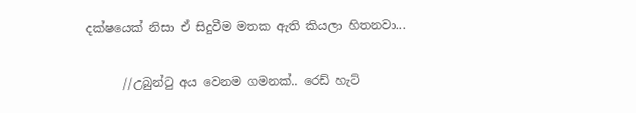දක්ෂයෙක් නිසා ඒ සිදුවීම මතක ඇති කියලා හිතනවා...

      //උබුන්ටු අය වෙනම ගමනක්.. රෙඩ් හැට්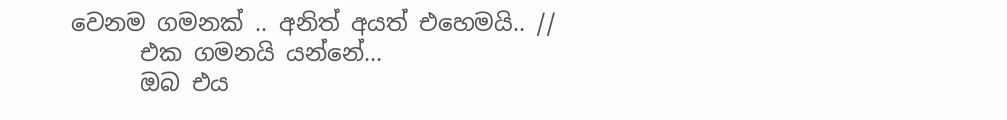වෙනම ගමනක් .. අනිත් අයත් එහෙමයි.. //
      එක ගමනයි යන්නේ...
      ඔබ එය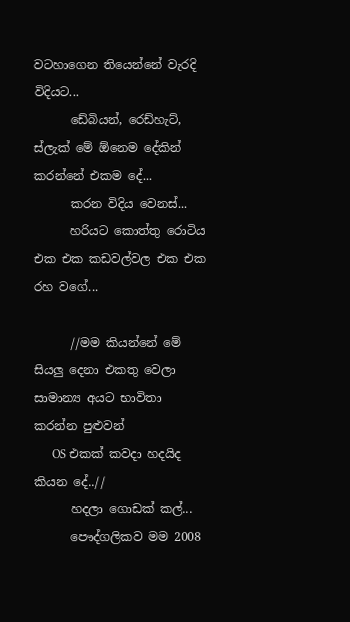වටහාගෙන තියෙන්නේ වැරදි විදියට...
      ඩේබියන්, රෙඩ්හැට්, ස්ලැක් මේ ඕනෙම දේකින් කරන්නේ එකම දේ...
      කරන විදිය වෙනස්...
      හරියට කොත්තු රොටිය එක එක කඩවල්වල එක එක රහ වගේ...

      //මම කියන්නේ මේ සියලු දෙනා එකතු වෙලා සාමාන්‍ය අයට භාවිතා කරන්න පුළුවන්
      OS එකක් කවදා හදයිද කියන දේ..//
      හදලා ගොඩක් කල්...
      පෞද්ගලිකව මම 2008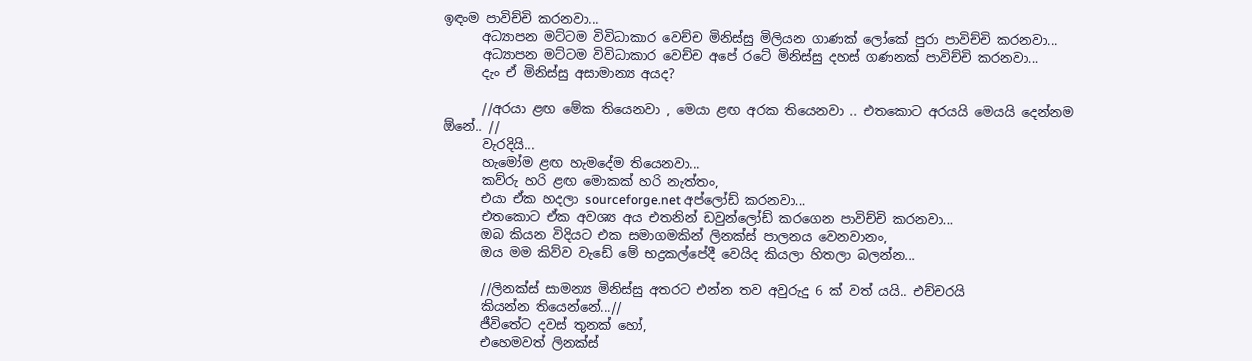ඉඳංම පාවිච්චි කරනවා...
      අධ්‍යාපන මට්ටම විවිධාකාර වෙච්ච මිනිස්සු මිලියන ගාණක් ලෝකේ පුරා පාවිච්චි කරනවා...
      අධ්‍යාපන මට්ටම විවිධාකාර වෙච්ච අපේ රටේ මිනිස්සු දහස් ගණනක් පාවිච්චි කරනවා...
      දැං ඒ මිනිස්සු අසාමාන්‍ය අයද?

      //අරයා ළඟ මේක තියෙනවා , මෙයා ළඟ අරක තියෙනවා .. එතකොට අරයයි මෙයයි දෙන්නම ඕනේ.. //
      වැරදියි...
      හැමෝම ළඟ හැමදේම තියෙනවා...
      කව්රු හරි ළඟ මොකක් හරි නැත්තං,
      එයා ඒක හදලා sourceforge.net අප්ලෝඩ් කරනවා...
      එතකොට ඒක අවශ්‍ය අය එතනින් ඩවුන්ලෝඩ් කරගෙන පාවිච්චි කරනවා...
      ඔබ කියන විදියට එක සමාගමකින් ලිනක්ස් පාලනය වෙනවානං,
      ඔය මම කිව්ව වැඩේ මේ භද්‍රකල්පේදී වෙයිද කියලා හිතලා බලන්න...

      //ලිනක්ස් සාමන්‍ය මිනිස්සු අතරට එන්න තව අවුරුදු 6 ක් වත් යයි.. එච්චරයි
      කියන්න තියෙන්නේ...//
      ජීවිතේට දවස් තුනක් හෝ,
      එහෙමවත් ලිනක්ස්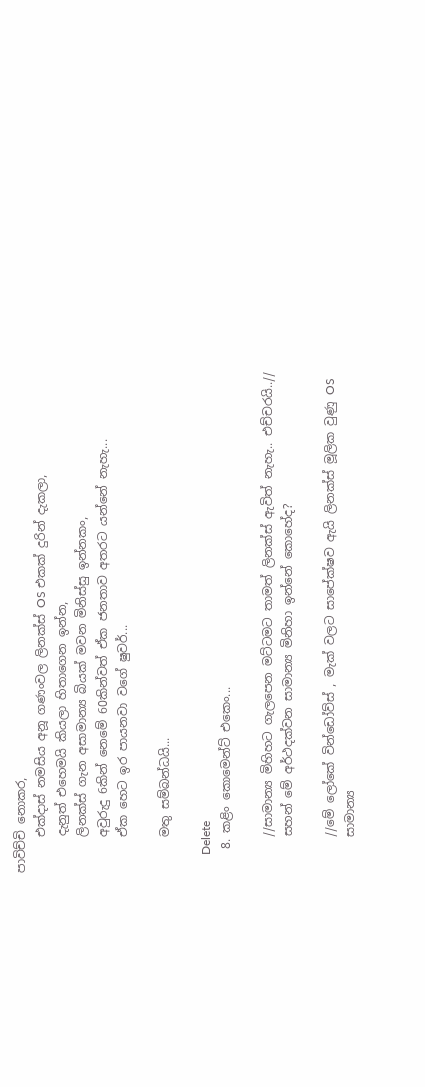පාවිච්චි නොකර,
      එක්දාස් නමසිය අනූ ගණංවල ලිනක්ස් OS එකක් දුරින් දැකලා,
      දැනුත් එහෙමයි කියලා හිතාගෙන ඉන්න,
      ලිනක්ස් ගැන අසාමාන්‍ය බියක් මවන මිනිස්සු ඉන්නකං,
      අවුරුදු 6කින් නෙමේ 60කින්වත් ඒක ජනතාව අතරට යන්නේ නැහැ...
      ඒක හෙට ඉර පායනවා වගේ ෂුවර්...

      මතු සම්බන්ධයි...

      Delete
    8. කළිං කොමෙන්ට් එකෙං...

      //සාමාන්‍ය මිහිහට ගැලපෙන මට්ටමට තාමත් ලිනක්ස් ඇවිත් නැහැ.. එච්චරයි..//
      සහන් මේ අර්ථදක්වන සාමාන්‍ය මිනිහා ඉන්නේ කොහේද?

      //මේ ලෝකේ වින්ඩෝව්ස් , මැක් වලට සාපේක්ෂව ඇයි ලිනක්ස් මූලික වුණු OS
      සාමාන්‍ය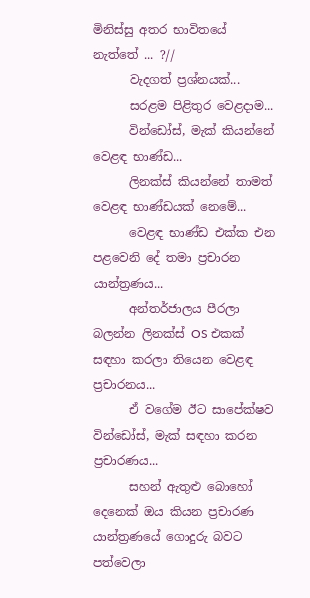මිනිස්සු අතර භාවිතයේ නැත්තේ ... ?//
      වැදගත් ප්‍රශ්නයක්...
      සරළම පිළිතුර වෙළදාම...
      වින්ඩෝස්, මැක් කියන්නේ වෙළඳ භාණ්ඩ...
      ලිනක්ස් කියන්නේ තාමත් වෙළඳ භාණ්ඩයක් නෙමේ...
      වෙළඳ භාණ්ඩ එක්ක එන පළවෙනි දේ තමා ප්‍රචාරන යාන්ත්‍රණය...
      අන්තර්ජාලය පීරලා බලන්න ලිනක්ස් OS එකක් සඳහා කරලා තියෙන වෙළඳ ප්‍රචාරනය...
      ඒ වගේම ඊට සාපේක්ෂව වින්ඩෝස්, මැක් සඳහා කරන ප්‍රචාරණය...
      සහන් ඇතුළු බොහෝ දෙනෙක් ඔය කියන ප්‍රචාරණ යාන්ත්‍රණයේ ගොදුරු බවට පත්වෙලා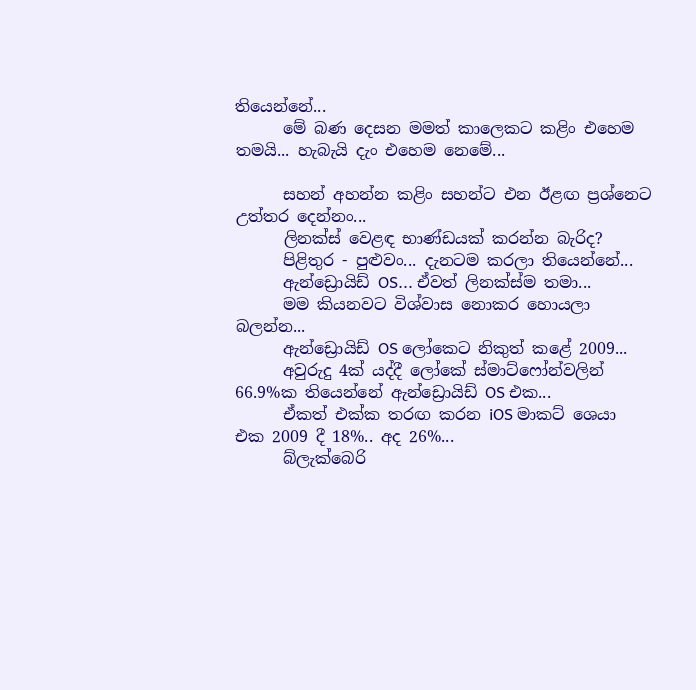තියෙන්නේ...
      මේ බණ දෙසන මමත් කාලෙකට කළිං එහෙම තමයි... හැබැයි දැං එහෙම නෙමේ...

      සහන් අහන්න කළිං සහන්ට එන ඊළඟ ප්‍රශ්නෙට උත්තර දෙන්නං...
      ලිනක්ස් වෙළඳ භාණ්ඩයක් කරන්න බැරිද?
      පිළිතුර - පුළුවං... දැනටම කරලා තියෙන්නේ...
      ඇන්ඩ්‍රොයිඩ් OS... ඒවත් ලිනක්ස්ම තමා...
      මම කියනවට විශ්වාස නොකර හොයලා බලන්න...
      ඇන්ඩ්‍රොයිඩ් OS ලෝකෙට නිකුත් කළේ 2009...
      අවුරුදු 4ක් යද්දී ලෝකේ ස්මාට්ෆෝන්වලින් 66.9%ක තියෙන්නේ ඇන්ඩ්‍රොයිඩ් OS එක...
      ඒකත් එක්ක තරඟ කරන iOS මාකට් ශෙයා එක 2009 දී 18%.. අද 26%...
      බ්ලැක්බෙරි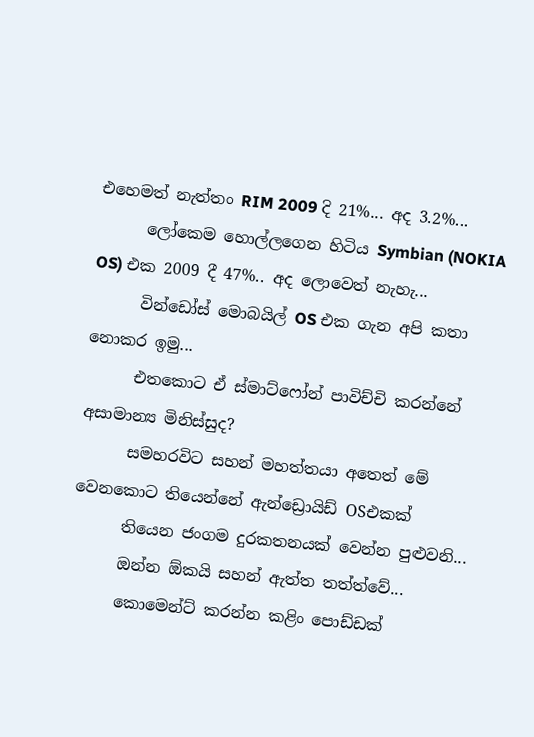එහෙමත් නැත්තං RIM 2009 දි 21%... අද 3.2%...
      ලෝකෙම හොල්ලගෙන හිටිය Symbian (NOKIA OS) එක 2009 දී 47%.. අද ලොවෙත් නැහැ...
      වින්ඩෝස් මොබයිල් OS එක ගැන අපි කතා නොකර ඉමු...
      එතකොට ඒ ස්මාට්ෆෝන් පාවිච්චි කරන්නේ අසාමාන්‍ය මිනිස්සුද?
      සමහරවිට සහන් මහත්තයා අතෙත් මේ වෙනකොට තියෙන්නේ ඇන්ඩ්‍රොයිඩ් OSඑකක්
      තියෙන ජංගම දුරකතනයක් වෙන්න පුළුවනි...
      ඔන්න ඕකයි සහන් ඇත්ත තත්ත්වේ...
      කොමෙන්ට් කරන්න කළිං පොඩ්ඩක්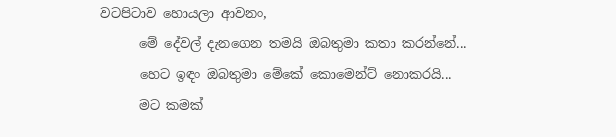වටපිටාව හොයලා ආවනං,
      මේ දේවල් දැනගෙන තමයි ඔබතුමා කතා කරන්නේ...
      හෙට ඉඳං ඔබතුමා මේකේ කොමෙන්ට් නොකරයි...
      මට කමක්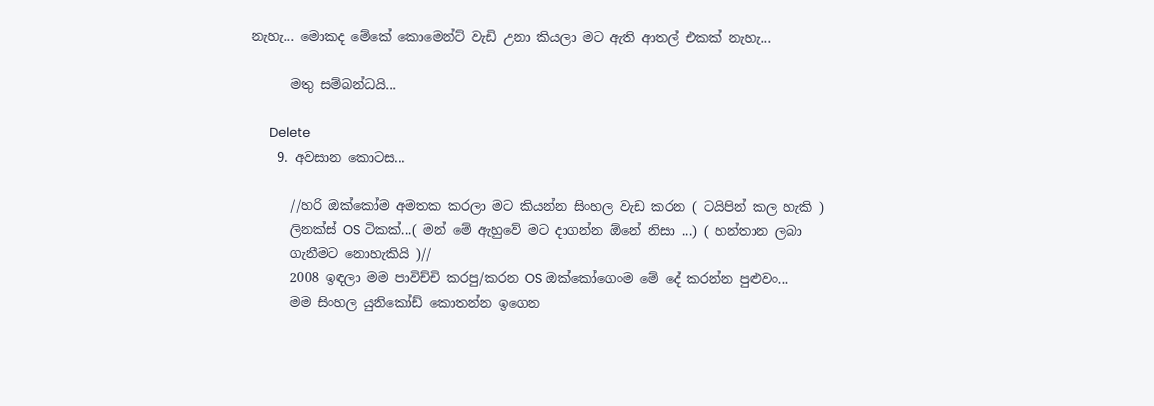නැහැ... මොකද මේකේ කොමෙන්ට් වැඩි උනා කියලා මට ඇති ආතල් එකක් නැහැ...

      මතු සම්බන්ධයි...

      Delete
    9. අවසාන කොටස...

      //හරි ඔක්කෝම අමතක කරලා මට කියන්න සිංහල වැඩ කරන ( ටයිපින් කල හැකි )
      ලිනක්ස් OS ටිකක්...( මන් මේ ඇහුවේ මට දාගන්න ඕනේ නිසා ...) ( හන්තාන ලබා
      ගැනීමට නොහැකියි )//
      2008 ඉඳලා මම පාවිච්චි කරපු/කරන OS ඔක්කෝගෙංම මේ දේ කරන්න පුළුවං...
      මම සිංහල යුනිකෝඩ් කොතන්න ඉගෙන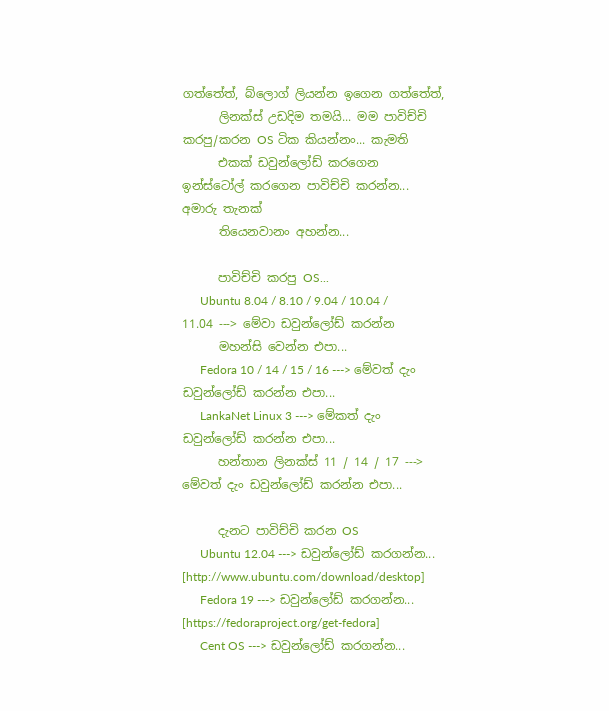ගත්තේත්, බ්ලොග් ලියන්න ඉගෙන ගත්තේත්,
      ලිනක්ස් උඩදිම තමයි... මම පාවිච්චි කරපු/කරන OS ටික කියන්නං... කැමති
      එකක් ඩවුන්ලෝඩ් කරගෙන ඉන්ස්ටෝල් කරගෙන පාවිච්චි කරන්න... අමාරු තැනක්
      තියෙනවානං අහන්න...

      පාවිච්චි කරපු OS...
      Ubuntu 8.04 / 8.10 / 9.04 / 10.04 / 11.04 ---> මේවා ඩවුන්ලෝඩ් කරන්න
      මහන්සි වෙන්න එපා...
      Fedora 10 / 14 / 15 / 16 ---> මේවත් දැං ඩවුන්ලෝඩ් කරන්න එපා...
      LankaNet Linux 3 ---> මේකත් දැං ඩවුන්ලෝඩ් කරන්න එපා...
      හන්තාන ලිනක්ස් 11 / 14 / 17 ---> මේවත් දැං ඩවුන්ලෝඩ් කරන්න එපා...

      දැනට පාවිච්චි කරන OS
      Ubuntu 12.04 ---> ඩවුන්ලෝඩ් කරගන්න... [http://www.ubuntu.com/download/desktop]
      Fedora 19 ---> ඩවුන්ලෝඩ් කරගන්න... [https://fedoraproject.org/get-fedora]
      Cent OS ---> ඩවුන්ලෝඩ් කරගන්න...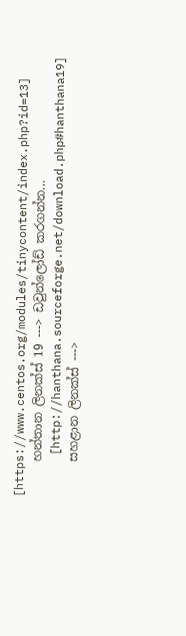[https://www.centos.org/modules/tinycontent/index.php?id=13]
      හන්තාන ලිනක්ස් 19 ---> ඩවුන්ලෝඩ් කරගන්න...
      [http://hanthana.sourceforge.net/download.php#hanthana19]
      සහළාන ලිනක්ස් --->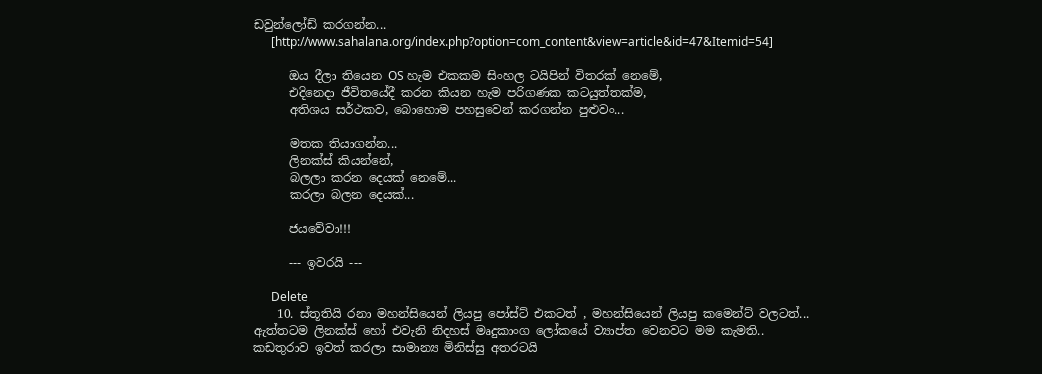ඩවුන්ලෝඩ් කරගන්න...
      [http://www.sahalana.org/index.php?option=com_content&view=article&id=47&Itemid=54]

      ඔය දීලා තියෙන OS හැම එකකම සිංහල ටයිපින් විතරක් නෙමේ,
      එදිනෙදා ජීවිතයේදී කරන කියන හැම පරිගණක කටයුත්තක්ම,
      අතිශය සර්ථකව, බොහොම පහසුවෙන් කරගන්න පුළුවං...

      මතක තියාගන්න...
      ලිනක්ස් කියන්නේ,
      බලලා කරන දෙයක් නෙමේ...
      කරලා බලන දෙයක්...

      ජයවේවා!!!

      --- ඉවරයි ---

      Delete
    10. ස්තූතියි රනා මහන්සියෙන් ලියපු පෝස්ට් එකටත් , මහන්සියෙන් ලියපු කමෙන්ට් වලටත්... ඇත්තටම ලිනක්ස් හෝ එවැනි නිදහස් මෘදුකාංග ලෝකයේ ව්‍යාප්ත වෙනවට මම කැමති.. කඩතුරාව ඉවත් කරලා සාමාන්‍ය මිනිස්සු අතරටයි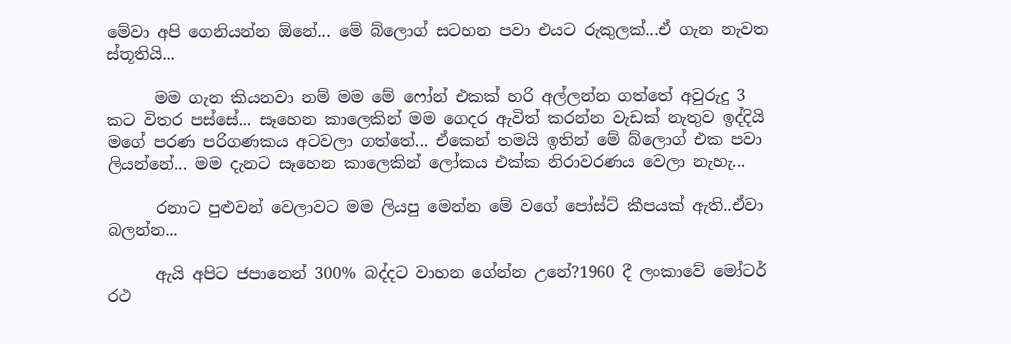මේවා අපි ගෙනියන්න ඕනේ... මේ බ්ලොග් සටහන පවා එයට රුකුලක්...ඒ ගැන නැවත ස්තූතියි...

      මම ගැන කියනවා නම් මම මේ ෆෝන් එකක් හරි අල්ලන්න ගත්තේ අවුරුදු 3 කට විතර පස්සේ... සෑහෙන කාලෙකින් මම ගෙදර ඇවිත් කරන්න වැඩක් නැතුව ඉද්දියි මගේ පරණ පරිගණකය අටවලා ගත්තේ... ඒකෙන් තමයි ඉතින් මේ බ්ලොග් එක පවා ලියන්නේ... මම දැනට සෑහෙන කාලෙකින් ලෝකය එක්ක නිරාවරණය වෙලා නැහැ...

      රනාට පුළුවන් වෙලාවට මම ලියපු මෙන්න මේ වගේ පෝස්ට් කීපයක් ඇති..ඒවා බලන්න...

      ඇයි අපිට ජපානෙන් 300% බද්දට වාහන ගේන්න උනේ?1960 දී ලංකාවේ මෝටර් රථ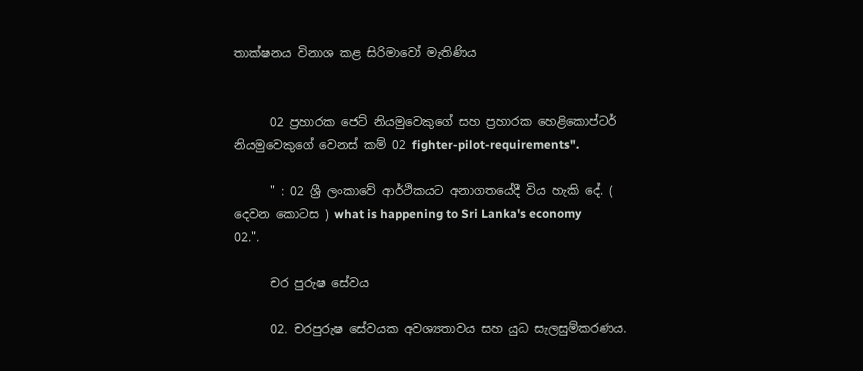තාක්ෂනය විනාශ කළ සිරිමාවෝ මැතිණිය


      02 ප්‍රහාරක ජෙට් නියමුවෙකුගේ සහ ප්‍රහාරක හෙළිකොප්ටර් නියමුවෙකුගේ වෙනස් කම් 02 fighter-pilot-requirements".

      " : 02 ශ්‍රී ලංකාවේ ආර්ථිකයට අනාගතයේදී විය හැකි දේ. ( දෙවන කොටස ) what is happening to Sri Lanka's economy 02.".

      චර පුරුෂ සේවය

      02. චරපුරුෂ සේවයක අවශ්‍යතාවය සහ යුධ සැලසුම්කරණය.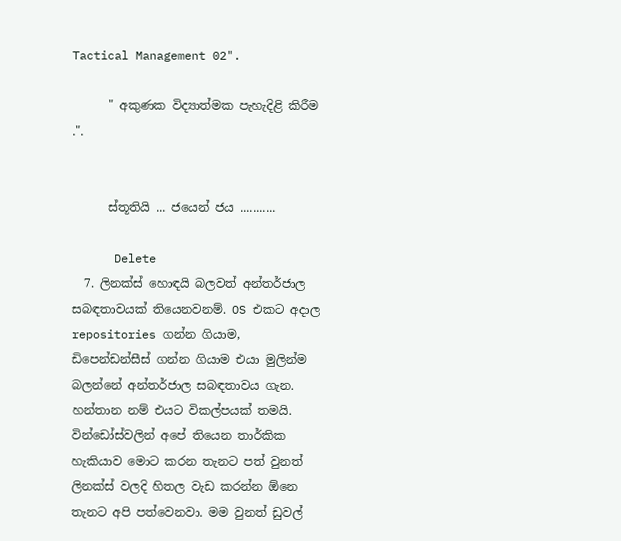Tactical Management 02".

      " අකුණක විද්‍යාත්මක පැහැදිළි කිරීම .".


      ස්තූතියි ... ජයෙන් ජය ...........

      Delete
  7. ලිනක්ස් හොඳයි බලවත් අන්තර්ජාල සබඳතාවයක් තියෙනවනම්. OS එකට අදාල repositories ගන්න ගියාම, ඩිපෙන්ඩන්සීස් ගන්න ගියාම එයා මුලින්ම බලන්නේ අන්තර්ජාල සබඳතාවය ගැන. හන්තාන නම් එයට විකල්පයක් තමයි. වින්ඩෝස්වලින් අපේ තියෙන තාර්කික හැකියාව මොට කරන තැනට පත් වුනත් ලිනක්ස් වලදි හිතල වැඩ කරන්න ඕනෙ තැනට අපි පත්වෙනවා. මම වුනත් ඩුවල්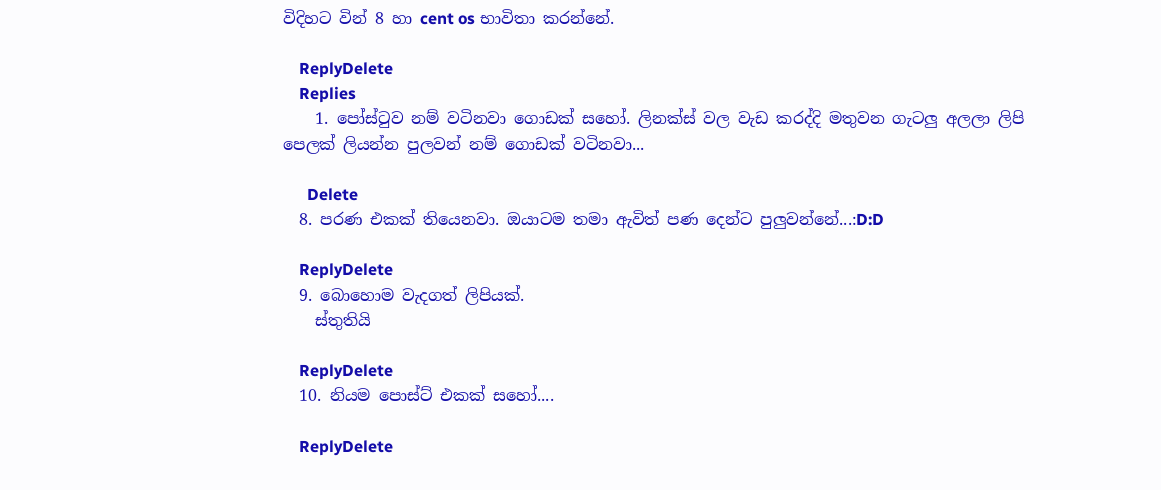විදිහට වින් 8 හා cent os භාවිතා කරන්නේ.

    ReplyDelete
    Replies
    1. පෝස්ටුව නම් වටිනවා ගොඩක් සහෝ. ලිනක්ස් වල වැඩ කරද්දි මතුවන ගැටලු අලලා ලිපි පෙලක් ලියන්න පුලවන් නම් ගොඩක් වටිනවා...

      Delete
  8. පරණ එකක් තියෙනවා. ඔයාටම තමා ඇවිත් පණ දෙන්ට පුලුවන්නේ...:D:D

    ReplyDelete
  9. බොහොම වැදගත් ලිපියක්.
    ස්තුතියි

    ReplyDelete
  10. නියම පොස්ට් එකක් සහෝ....

    ReplyDelete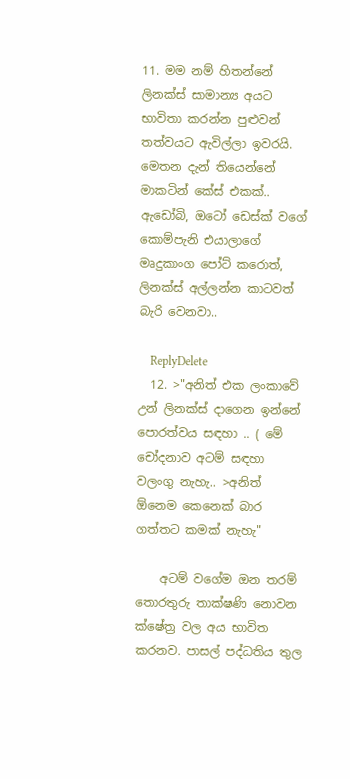11. මම නම් හිතන්නේ ලිනක්ස් සාමාන්‍ය අයට භාවිතා කරන්න පුළුවන් තත්වයට ඇවිල්ලා ඉවරයි. මෙතන දැන් තියෙන්නේ මාකටින් කේස් එකක්.. ඇඩෝබි, ඔටෝ ඩෙස්ක් වගේ කොම්පැනි එයාලාගේ මෘදුකාංග පෝට් කරොත්, ලිනක්ස් අල්ලන්න කාටවත් බැරි වෙනවා..

    ReplyDelete
  12. >"අනිත් එක ලංකාවේ උන් ලිනක්ස් දාගෙන ඉන්නේ පොරත්වය සඳහා .. ( මේ චෝදනාව අටම් සඳහා වලංගු නැහැ.. >අනිත් ඕනෙම කෙනෙක් බාර ගත්තට කමක් නැහැ"

    අටම් වගේම ඔන තරම් තොරතුරු තාක්ෂණි නොවන ක්ෂේත්‍ර වල අය භාවිත කරනව. පාසල් පද්ධතිය තුල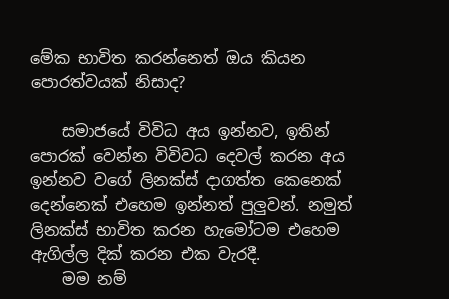මේක භාවිත කරන්නෙත් ඔය කියන පොරත්වයක් නිසාද?

    සමාජයේ විවිධ අය ඉන්නව, ඉතින් පොරක් වෙන්න විවිවධ දෙවල් කරන අය ඉන්නව වගේ ලිනක්ස් දාගත්ත කෙනෙක් දෙන්නෙක් එහෙම ඉන්නත් පුලුවන්. නමුත් ලිනක්ස් භාවිත කරන හැමෝටම එහෙම ඇගිල්ල දික් කරන එක වැරදී.
    මම නම්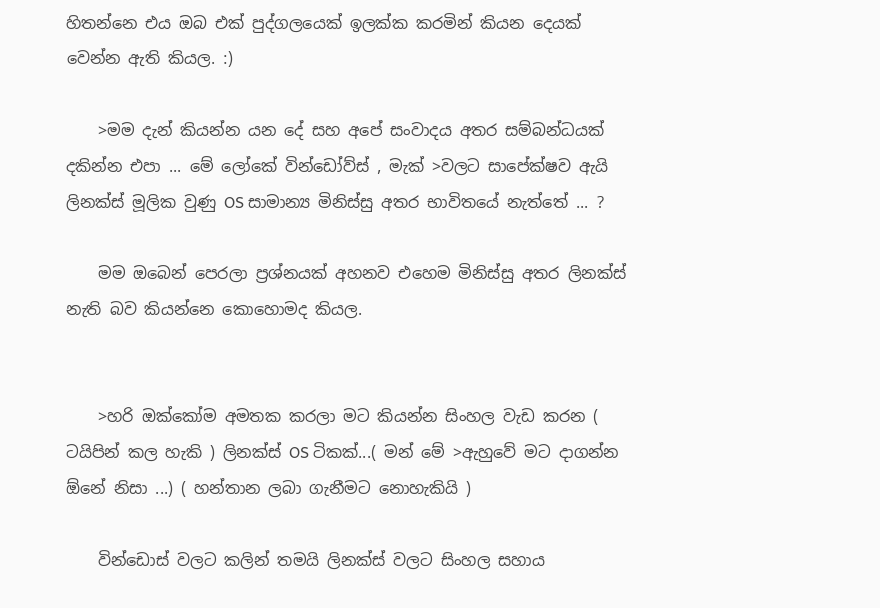හිතන්නෙ එය ඔබ එක් පුද්ගලයෙක් ඉලක්ක කරමින් කියන දෙයක් වෙන්න ඇති කියල. :)

    >මම දැන් කියන්න යන දේ සහ අපේ සංවාදය අතර සම්බන්ධයක් දකින්න එපා ... මේ ලෝකේ වින්ඩෝව්ස් , මැක් >වලට සාපේක්ෂව ඇයි ලිනක්ස් මූලික වුණු OS සාමාන්‍ය මිනිස්සු අතර භාවිතයේ නැත්තේ ... ?

    මම ඔබෙන් පෙරලා ප්‍රශ්නයක් අහනව එහෙම මිනිස්සු අතර ලිනක්ස් නැති බව කියන්නෙ කොහොමද කියල.


    >හරි ඔක්කෝම අමතක කරලා මට කියන්න සිංහල වැඩ කරන ( ටයිපින් කල හැකි ) ලිනක්ස් OS ටිකක්...( මන් මේ >ඇහුවේ මට දාගන්න ඕනේ නිසා ...) ( හන්තාන ලබා ගැනීමට නොහැකියි )

    වින්ඩොස් වලට කලින් තමයි ලිනක්ස් වලට සිංහල සහාය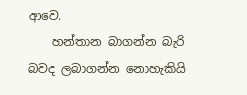ආවෙ.
    හන්තාන බාගන්න බැරි බවද ලබාගන්න නොහැකියි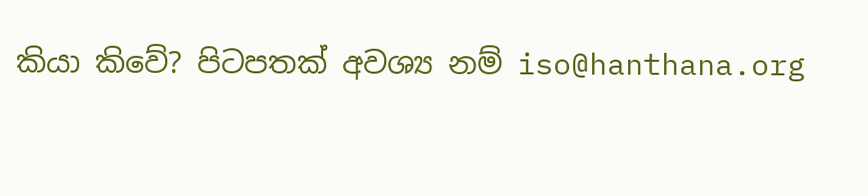කියා කිවේ? පිටපතක් අවශ්‍ය නම් iso@hanthana.org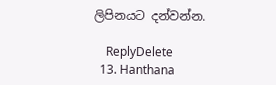ලිපිනයට දන්වන්න.

    ReplyDelete
  13. Hanthana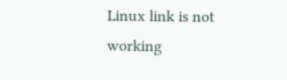Linux link is not working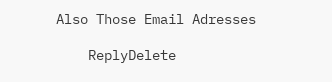Also Those Email Adresses

    ReplyDelete